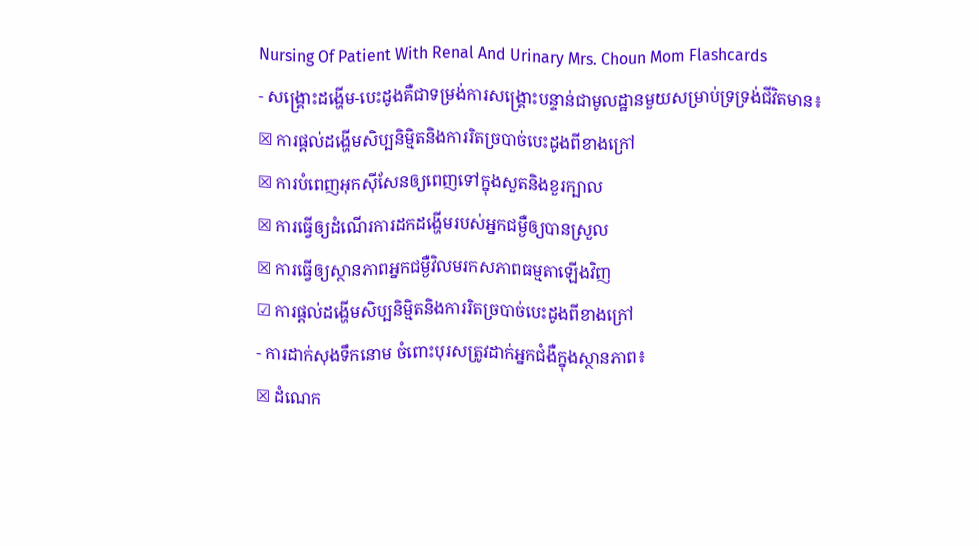Nursing Of Patient With Renal And Urinary Mrs. Choun Mom Flashcards
- សង្គ្រោះដង្ហើម-បេះដូងគឺជាទម្រង់ការសង្គ្រោះបន្ទាន់ជាមូលដ្ឋានមួយសម្រាប់ទ្រទ្រង់ជីវិតមាន៖
☒ ការផ្តល់ដង្ហើមសិប្បនិមិ្មតនិងការរិតច្របាច់បេះដូងពីខាងក្រៅ
☒ ការបំពេញអុកស៊ីសែនឲ្យពេញទៅក្នុងសួតនិងខួរក្បាល
☒ ការធ្វើឲ្យដំណើរការដកដង្ហើមរបស់អ្នកជម្ងឺឲ្យបានស្រួល
☒ ការធ្វើឲ្យស្ថានភាពអ្នកជម្ងឺវិលមរកសភាពធម្មតាឡើងវិញ
☑ ការផ្តល់ដង្ហើមសិប្បនិមិ្មតនិងការរិតច្របាច់បេះដូងពីខាងក្រៅ
- ការដាក់សុងទឹកនោម ចំពោះបុរសត្រូវដាក់អ្នកជំងឺក្នុងស្ថានភាព៖
☒ ដំណេក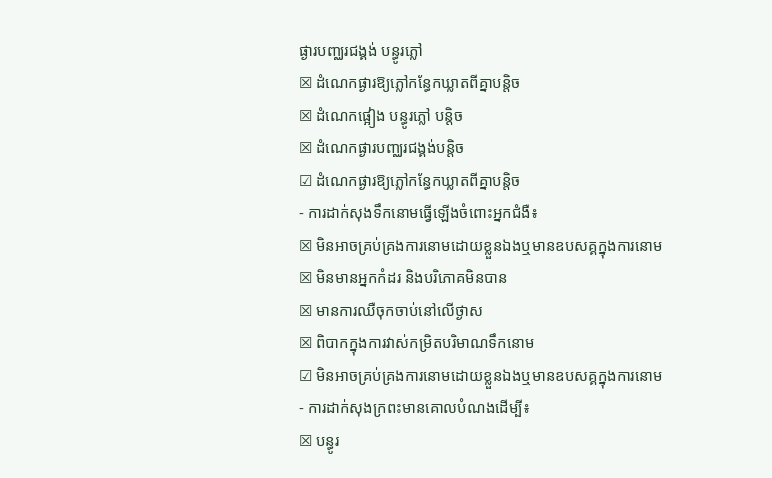ផ្ងារបញ្ឈរជង្គង់ បន្ធូរភ្លៅ
☒ ដំណេកផ្ងារឱ្យភ្លៅកន្ធែកឃ្លាតពីគ្នាបន្តិច
☒ ដំណេកផ្អៀង បន្ធូរភ្លៅ បន្តិច
☒ ដំណេកផ្ងារបញ្ឈរជង្គង់បន្តិច
☑ ដំណេកផ្ងារឱ្យភ្លៅកន្ធែកឃ្លាតពីគ្នាបន្តិច
- ការដាក់សុងទឹកនោមធ្វើឡើងចំពោះអ្នកជំងឺ៖
☒ មិនអាចគ្រប់គ្រងការនោមដោយខ្លួនឯងឬមានឧបសគ្គក្នុងការនោម
☒ មិនមានអ្នកកំដរ និងបរិភោគមិនបាន
☒ មានការឈឺចុកចាប់នៅលើថ្ងាស
☒ ពិបាកក្នុងការវាស់កម្រិតបរិមាណទឹកនោម
☑ មិនអាចគ្រប់គ្រងការនោមដោយខ្លួនឯងឬមានឧបសគ្គក្នុងការនោម
- ការដាក់សុងក្រពះមានគោលបំណងដើម្បី៖
☒ បន្ធូរ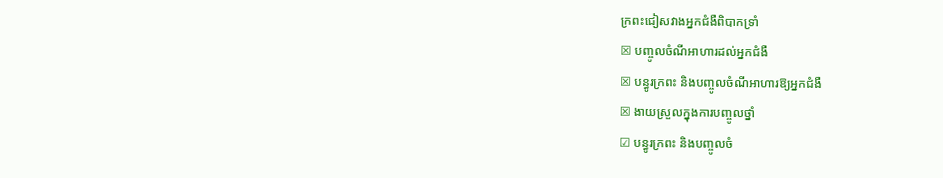ក្រពះជៀសវាងអ្នកជំងឺពិបាកទ្រាំ
☒ បញ្ចូលចំណីអាហារដល់អ្នកជំងឺ
☒ បន្ធូរក្រពះ និងបញ្ចូលចំណីអាហារឱ្យអ្នកជំងឺ
☒ ងាយស្រួលក្នុងការបញ្ចូលថ្នាំ
☑ បន្ធូរក្រពះ និងបញ្ចូលចំ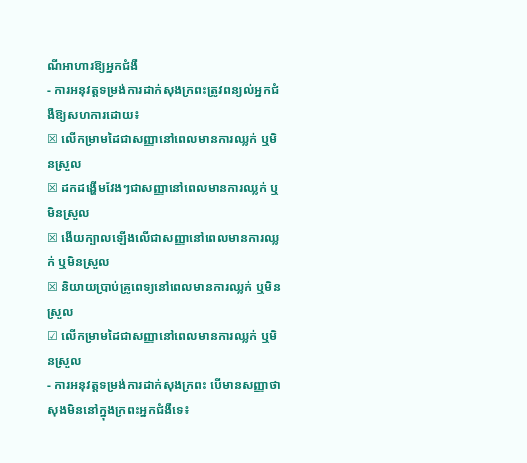ណីអាហារឱ្យអ្នកជំងឺ
- ការអនុវត្តទម្រង់ការដាក់សុងក្រពះត្រូវពន្យល់អ្នកជំងឺឱ្យសហការដោយ៖
☒ លើកម្រាមដៃជាសញ្ញានៅពេលមានការឈ្លក់ ឬមិនស្រួល
☒ ដកដង្ហើមវែងៗជាសញ្ញានៅពេលមានការឈ្លក់ ឬមិនស្រួល
☒ ងើយក្បាលឡើងលើជាសញ្ញានៅពេលមានការឈ្លក់ ឬមិនស្រួល
☒ និយាយប្រាប់គ្រូពេទ្យនៅពេលមានការឈ្លក់ ឬមិនស្រួល
☑ លើកម្រាមដៃជាសញ្ញានៅពេលមានការឈ្លក់ ឬមិនស្រួល
- ការអនុវត្តទម្រង់ការដាក់សុងក្រពះ បើមានសញ្ញាថាសុងមិននៅក្នុងក្រពះអ្នកជំងឺទេ៖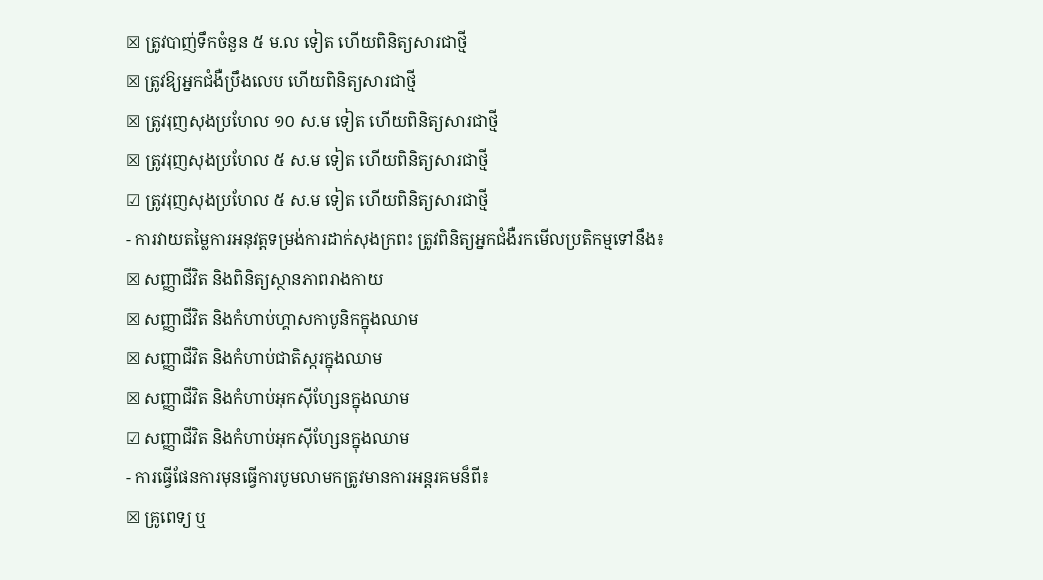☒ ត្រូវបាញ់ទឹកចំនួន ៥ ម.ល ទៀត ហើយពិនិត្យសារជាថ្មី
☒ ត្រូវឱ្យអ្នកជំងឺប្រឹងលេប ហើយពិនិត្យសារជាថ្មី
☒ ត្រូវរុញសុងប្រហែល ១០ ស.ម ទៀត ហើយពិនិត្យសារជាថ្មី
☒ ត្រូវរុញសុងប្រហែល ៥ ស.ម ទៀត ហើយពិនិត្យសារជាថ្មី
☑ ត្រូវរុញសុងប្រហែល ៥ ស.ម ទៀត ហើយពិនិត្យសារជាថ្មី
- ការវាយតម្លៃការអនុវត្តទម្រង់ការដាក់សុងក្រពះ ត្រូវពិនិត្យអ្នកជំងឺរកមើលប្រតិកម្មទៅនឹង៖
☒ សញ្ញាជីវិត និងពិនិត្យស្ថានភាពរាងកាយ
☒ សញ្ញាជីវិត និងកំហាប់ហ្គាសកាបូនិកក្នុងឈាម
☒ សញ្ញាជីវិត និងកំហាប់ជាតិស្ករក្នុងឈាម
☒ សញ្ញាជីវិត និងកំហាប់អុកស៊ីហ្សែនក្នុងឈាម
☑ សញ្ញាជីវិត និងកំហាប់អុកស៊ីហ្សែនក្នុងឈាម
- ការធ្វើផែនការមុនធ្វើការបូមលាមកត្រូវមានការអន្តរគមន៏ពី៖
☒ គ្រូពេទ្យ ឬ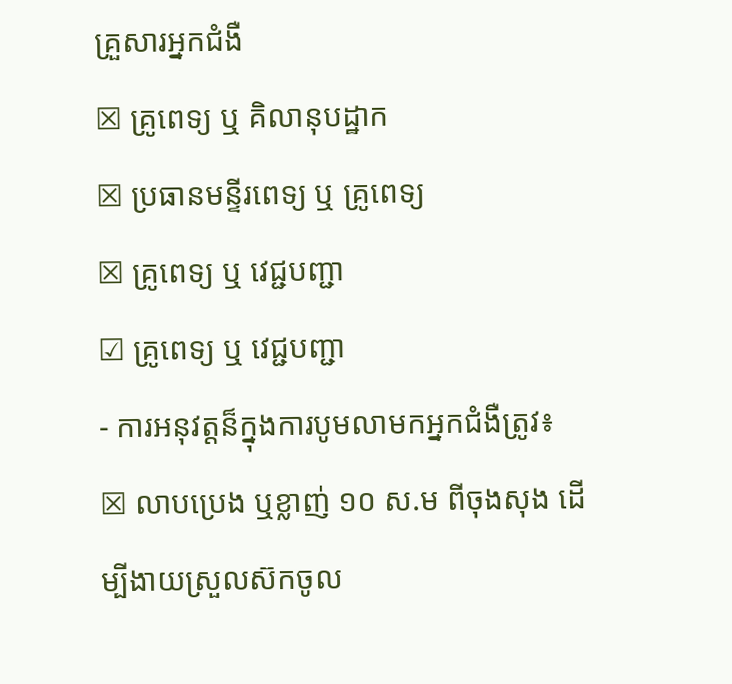គ្រួសារអ្នកជំងឺ
☒ គ្រូពេទ្យ ឬ គិលានុបដ្ឋាក
☒ ប្រធានមន្ទីរពេទ្យ ឬ គ្រូពេទ្យ
☒ គ្រូពេទ្យ ឬ វេជ្ជបញ្ជា
☑ គ្រូពេទ្យ ឬ វេជ្ជបញ្ជា
- ការអនុវត្តន៏ក្នុងការបូមលាមកអ្នកជំងឺត្រូវ៖
☒ លាបប្រេង ឬខ្លាញ់ ១០ ស.ម ពីចុងសុង ដើម្បីងាយស្រួលស៊កចូល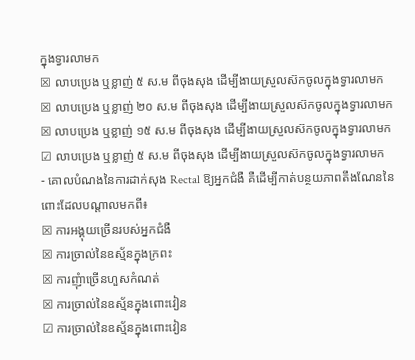ក្នុងទ្វារលាមក
☒ លាបប្រេង ឬខ្លាញ់ ៥ ស.ម ពីចុងសុង ដើម្បីងាយស្រួលស៊កចូលក្នុងទ្វារលាមក
☒ លាបប្រេង ឬខ្លាញ់ ២០ ស.ម ពីចុងសុង ដើម្បីងាយស្រួលស៊កចូលក្នុងទ្វារលាមក
☒ លាបប្រេង ឬខ្លាញ់ ១៥ ស.ម ពីចុងសុង ដើម្បីងាយស្រួលស៊កចូលក្នុងទ្វារលាមក
☑ លាបប្រេង ឬខ្លាញ់ ៥ ស.ម ពីចុងសុង ដើម្បីងាយស្រួលស៊កចូលក្នុងទ្វារលាមក
- គោលបំណងនៃការដាក់សុង Rectal ឱ្យអ្នកជំងឺ គឺដើម្បីកាត់បន្ថយភាពតឹងណែននៃពោះដែលបណ្តាលមកពី៖
☒ ការអង្គុយច្រើនរបស់អ្នកជំងឺ
☒ ការច្រាល់នៃឧស្ម័នក្នុងក្រពះ
☒ ការញុំាច្រើនហួសកំណត់
☒ ការច្រាល់នៃឧស្ម័នក្នុងពោះវៀន
☑ ការច្រាល់នៃឧស្ម័នក្នុងពោះវៀន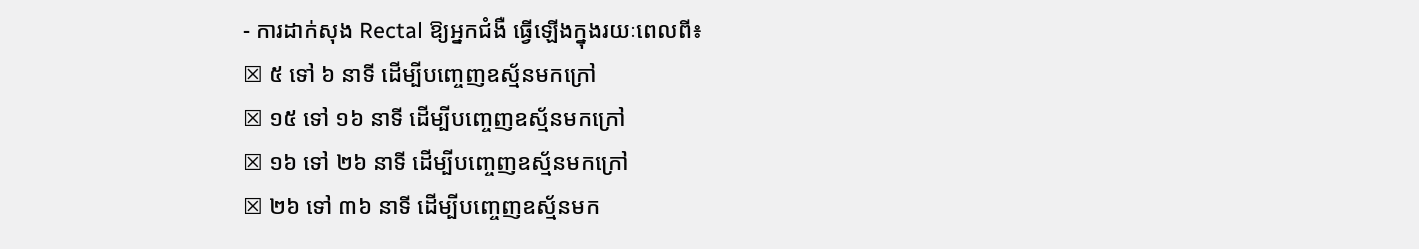- ការដាក់សុង Rectal ឱ្យអ្នកជំងឺ ធ្វើឡើងក្នុងរយៈពេលពី៖
☒ ៥ ទៅ ៦ នាទី ដើម្បីបញ្ចេញឧស្ម័នមកក្រៅ
☒ ១៥ ទៅ ១៦ នាទី ដើម្បីបញ្ចេញឧស្ម័នមកក្រៅ
☒ ១៦ ទៅ ២៦ នាទី ដើម្បីបញ្ចេញឧស្ម័នមកក្រៅ
☒ ២៦ ទៅ ៣៦ នាទី ដើម្បីបញ្ចេញឧស្ម័នមក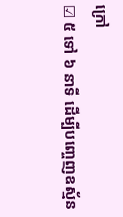ក្រៅ
☑ ៥ ទៅ ៦ នាទី ដើម្បីបញ្ចេញឧស្ម័ន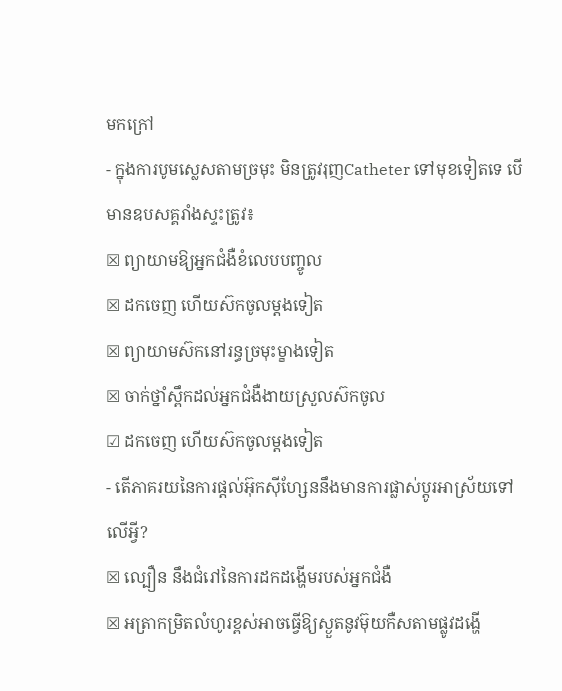មកក្រៅ
- ក្នុងការបូមស្លេសតាមច្រមុះ មិនត្រូវរុញCatheter ទៅមុខទៀតទេ បើមានឧបសគ្គរាំងស្ទះត្រូវ៖
☒ ព្យាយាមឱ្យអ្នកជំងឺខំលេបបញ្ចូល
☒ ដកចេញ ហើយស៊កចូលម្តងទៀត
☒ ព្យាយាមស៊កនៅរន្ធច្រមុះម្ខាងទៀត
☒ ចាក់ថ្នាំស្ពឹកដល់អ្នកជំងឺងាយស្រួលស៊កចូល
☑ ដកចេញ ហើយស៊កចូលម្តងទៀត
- តើភាគរយនៃការផ្តល់អ៊ុកស៊ីហ្សែននឹងមានការផ្លាស់ប្តូរអាស្រ័យទៅលើអ្វី?
☒ ល្បឿន នឹងជំរៅនៃការដកដង្ហើមរបស់អ្នកជំងឺ
☒ អត្រាកម្រិតលំហូរខ្ពស់អាចធ្វើឱ្យស្ងួតនូវម៊ុយកឺសតាមផ្លូវដង្ហើ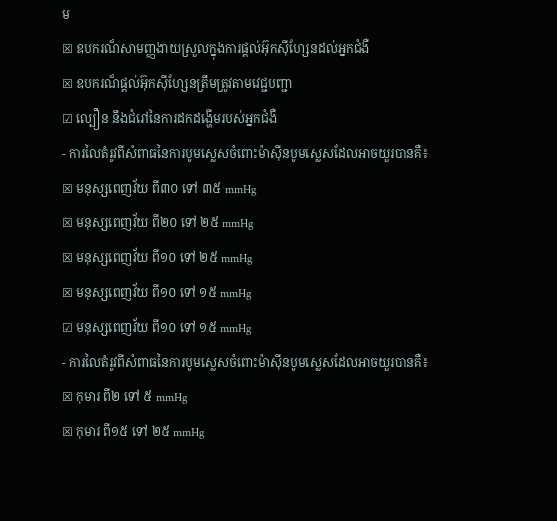ម
☒ ឧបករណ៏សាមញ្ញងាយស្រួលក្នុងការផ្តល់អ៊ុកស៊ីហ្សែនដល់អ្នកជំងឺ
☒ ឧបករណ៏ផ្តល់អ៊ុកស៊ីហ្សែនត្រឹមត្រូវតាមវេជ្ជបញ្ជា
☑ ល្បឿន នឹងជំរៅនៃការដកដង្ហើមរបស់អ្នកជំងឺ
- ការលៃតំរូវពីសំពាធនៃការបូមស្លេសចំពោះម៉ាស៊ីនបូមស្លេសដែលអាចយួរបានគឺ៖
☒ មនុស្សពេញវ័យ ពី៣០ ទៅ ៣៥ mmHg
☒ មនុស្សពេញវ័យ ពី២០ ទៅ ២៥ mmHg
☒ មនុស្សពេញវ័យ ពី១០ ទៅ ២៥ mmHg
☒ មនុស្សពេញវ័យ ពី១០ ទៅ ១៥ mmHg
☑ មនុស្សពេញវ័យ ពី១០ ទៅ ១៥ mmHg
- ការលៃតំរូវពីសំពាធនៃការបូមស្លេសចំពោះម៉ាស៊ីនបូមស្លេសដែលអាចយួរបានគឺ៖
☒ កុមារ ពី២ ទៅ ៥ mmHg
☒ កុមារ ពី១៥ ទៅ ២៥ mmHg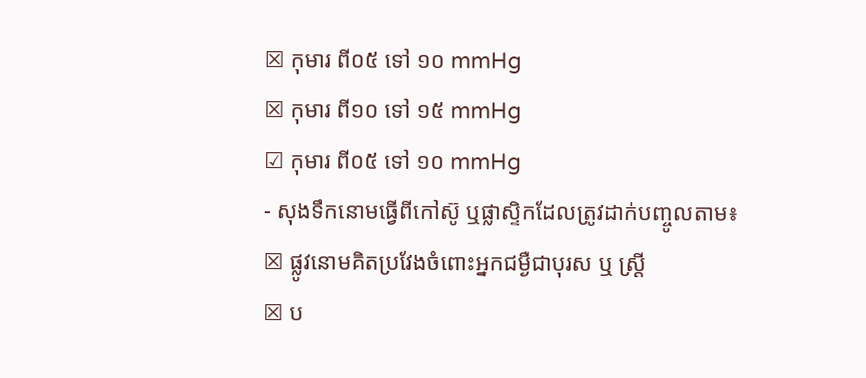☒ កុមារ ពី០៥ ទៅ ១០ mmHg
☒ កុមារ ពី១០ ទៅ ១៥ mmHg
☑ កុមារ ពី០៥ ទៅ ១០ mmHg
- សុងទឹកនោមធ្វើពីកៅស៊ូ ឬផ្លាស្ទិកដែលត្រូវដាក់បញ្ចូលតាម៖
☒ ផ្លូវនោមគិតប្រវែងចំពោះអ្នកជម្ងឺជាបុរស ឬ ស្ត្រី
☒ ប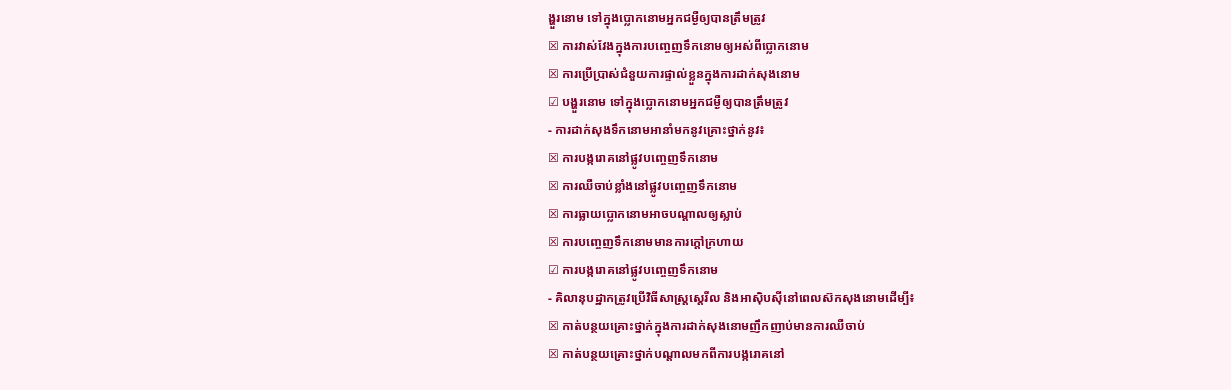ង្ហួរនោម ទៅក្នុងប្លោកនោមអ្នកជម្ងឺឲ្យបានត្រឹមត្រូវ
☒ ការវាស់វែងក្នុងការបញ្ចេញទឹកនោមឲ្យអស់ពីប្លោកនោម
☒ ការប្រើប្រាស់ជំនួយការផ្ទាល់ខ្លួនក្នុងការដាក់សុងនោម
☑ បង្ហួរនោម ទៅក្នុងប្លោកនោមអ្នកជម្ងឺឲ្យបានត្រឹមត្រូវ
- ការដាក់សុងទឹកនោមអានាំមកនូវគ្រោះថ្នាក់នូវ៖
☒ ការបង្ករោគនៅផ្លូវបញ្ចេញទឹកនោម
☒ ការឈឺចាប់ខ្លាំងនៅផ្លូវបញ្ចេញទឹកនោម
☒ ការធ្លាយប្លោកនោមអាចបណ្តាលឲ្យស្លាប់
☒ ការបញ្ចេញទឹកនោមមានការក្តៅក្រហាយ
☑ ការបង្ករោគនៅផ្លូវបញ្ចេញទឹកនោម
- គិលានុបដ្ឋាកត្រូវប្រើវិធីសាស្ត្រស្តេរីល និងអាស៊ិបស៊ីនៅពេលស៊កសុងនោមដើម្បី៖
☒ កាត់បន្ថយគ្រោះថ្នាក់ក្នុងការដាក់សុងនោមញឹកញាប់មានការឈឺចាប់
☒ កាត់បន្ថយគ្រោះថ្នាក់បណ្តាលមកពីការបង្ករោគនៅ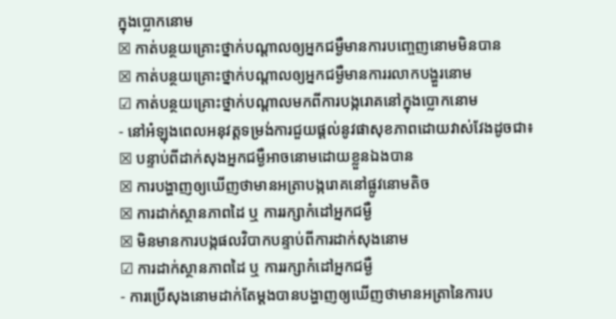ក្នុងប្លោកនោម
☒ កាត់បន្ថយគ្រោះថ្នាក់បណ្តាលឲ្យអ្នកជម្ងឺមានការបញ្ចេញនោមមិនបាន
☒ កាត់បន្ថយគ្រោះថ្នាក់បណ្តាលឲ្យអ្នកជម្ងឺមានការរលាកបង្ហួរនោម
☑ កាត់បន្ថយគ្រោះថ្នាក់បណ្តាលមកពីការបង្ករោគនៅក្នុងប្លោកនោម
- នៅអំឡុងពេលអនុវត្តទម្រង់ការជួយផ្តល់នូវផាសុខភាពដោយវាស់វែងដូចជា៖
☒ បន្ទាប់ពីដាក់សុងអ្នកជម្ងឺអាចនោមដោយខ្លួនឯងបាន
☒ ការបង្ហាញឲ្យឃើញថាមានអត្រាបង្ករោគនៅផ្លូវនោមតិច
☒ ការដាក់ស្ថានភាពដៃ ឬ ការរក្សាកំដៅអ្នកជម្ងឺ
☒ មិនមានការបង្កផលវិបាកបន្ទាប់ពីការដាក់សុងនោម
☑ ការដាក់ស្ថានភាពដៃ ឬ ការរក្សាកំដៅអ្នកជម្ងឺ
- ការប្រើសុងនោមដាក់តែម្តងបានបង្ហាញឲ្យឃើញថាមានអត្រានៃការប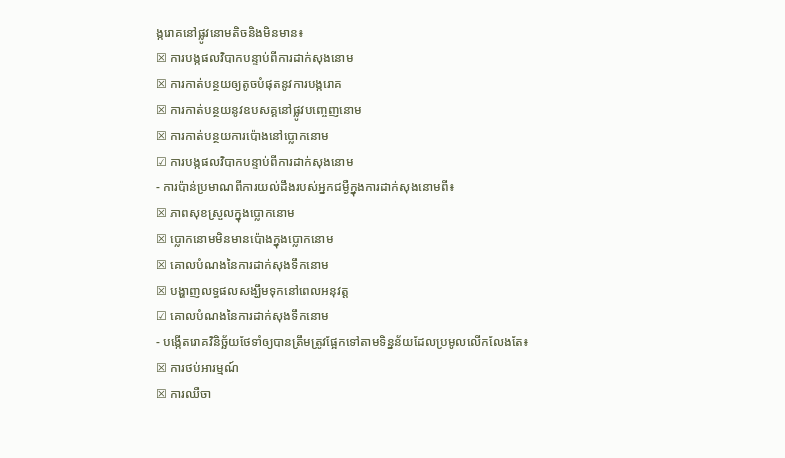ង្ករោគនៅផ្លូវនោមតិចនិងមិនមាន៖
☒ ការបង្កផលវិបាកបន្ទាប់ពីការដាក់សុងនោម
☒ ការកាត់បន្ថយឲ្យតូចបំផុតនូវការបង្ករោគ
☒ ការកាត់បន្ថយនូវឧបសគ្គនៅផ្លូវបញ្ចេញនោម
☒ ការកាត់បន្ថយការប៉ោងនៅប្លោកនោម
☑ ការបង្កផលវិបាកបន្ទាប់ពីការដាក់សុងនោម
- ការប៉ាន់ប្រមាណពីការយល់ដឹងរបស់អ្នកជម្ងឺក្នុងការដាក់សុងនោមពី៖
☒ ភាពសុខស្រួលក្នុងប្លោកនោម
☒ ប្លោកនោមមិនមានប៉ោងក្នុងប្លោកនោម
☒ គោលបំណងនៃការដាក់សុងទឹកនោម
☒ បង្ហាញលទ្ធផលសង្ឃឹមទុកនៅពេលអនុវត្ត
☑ គោលបំណងនៃការដាក់សុងទឹកនោម
- បង្កើតរោគវិនិច្ឆ័យថែទាំឲ្យបានត្រឹមត្រូវផ្អែកទៅតាមទិន្នន័យដែលប្រមូលលើកលែងតែ៖
☒ ការថប់អារម្មណ៍
☒ ការឈឺចា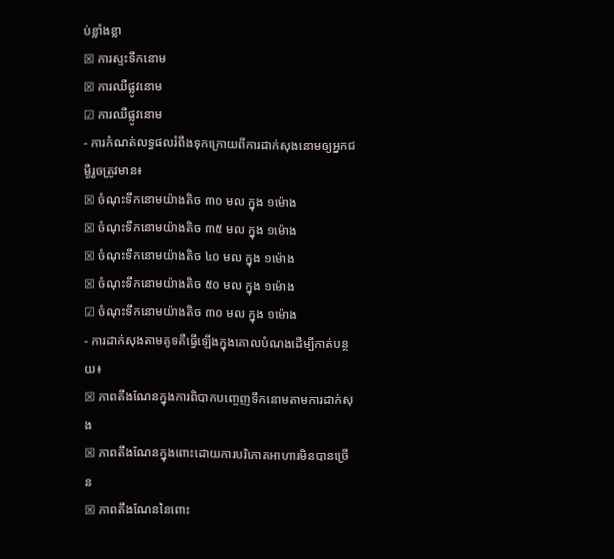ប់ខ្លាំងខ្លា
☒ ការស្ទះទឹកនោម
☒ ការឈឺផ្លូវនោម
☑ ការឈឺផ្លូវនោម
- ការកំណត់លទ្ធផលរំពឹងទុកក្រោយពីការដាក់សុងនោមឲ្យអ្នកជម្ងឺរួចត្រូវមាន៖
☒ ចំណុះទឹកនោមយ៉ាងតិច ៣០ មល ក្នុង ១ម៉ោង
☒ ចំណុះទឹកនោមយ៉ាងតិច ៣៥ មល ក្នុង ១ម៉ោង
☒ ចំណុះទឹកនោមយ៉ាងតិច ៤០ មល ក្នុង ១ម៉ោង
☒ ចំណុះទឹកនោមយ៉ាងតិច ៥០ មល ក្នុង ១ម៉ោង
☑ ចំណុះទឹកនោមយ៉ាងតិច ៣០ មល ក្នុង ១ម៉ោង
- ការដាក់សុងតាមគូទគឺធ្វើឡើងក្នុងគោលបំណងដើម្បីកាត់បន្ថយ៖
☒ ភាពតឹងណែនក្នុងការពិបាកបញ្ចេញទឹកនោមតាមការដាក់សុង
☒ ភាពតឹងណែនក្នុងពោះដោយការបរិភោគអាហារមិនបានច្រើន
☒ ភាពតឹងណែននៃពោះ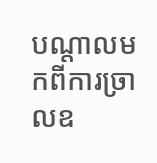បណ្តាលមកពីការច្រាលឧ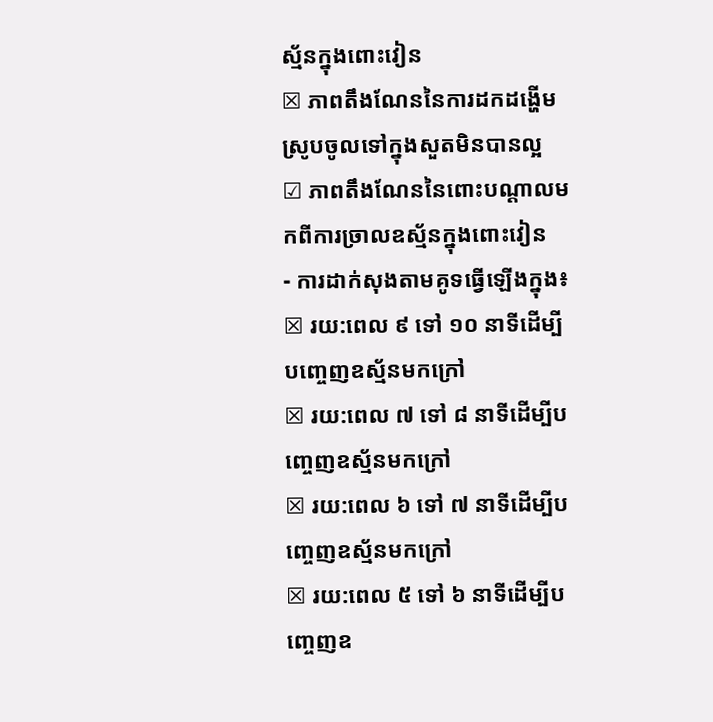ស្ម័នក្នុងពោះវៀន
☒ ភាពតឹងណែននៃការដកដង្ហើមស្រូបចូលទៅក្នុងសួតមិនបានល្អ
☑ ភាពតឹងណែននៃពោះបណ្តាលមកពីការច្រាលឧស្ម័នក្នុងពោះវៀន
- ការដាក់សុងតាមគូទធ្វើឡើងក្នុង៖
☒ រយ:ពេល ៩ ទៅ ១០ នាទីដើម្បីបញ្ចេញឧស្ម័នមកក្រៅ
☒ រយ:ពេល ៧ ទៅ ៨ នាទីដើម្បីបញ្ចេញឧស្ម័នមកក្រៅ
☒ រយ:ពេល ៦ ទៅ ៧ នាទីដើម្បីបញ្ចេញឧស្ម័នមកក្រៅ
☒ រយ:ពេល ៥ ទៅ ៦ នាទីដើម្បីបញ្ចេញឧ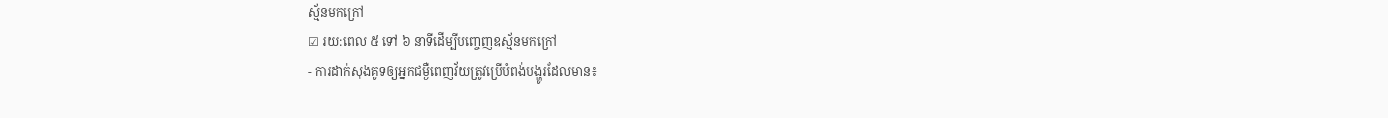ស្ម័នមកក្រៅ
☑ រយ:ពេល ៥ ទៅ ៦ នាទីដើម្បីបញ្ចេញឧស្ម័នមកក្រៅ
- ការដាក់សុងគូទឲ្យអ្នកជម្ងឺពេញវ័យត្រូវប្រើបំពង់បង្ហូរដែលមាន៖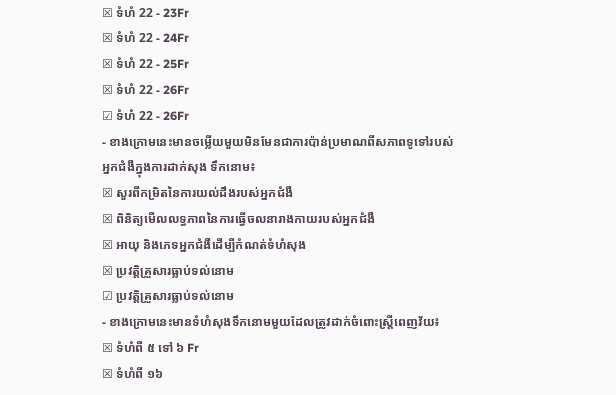☒ ទំហំ 22 - 23Fr
☒ ទំហំ 22 - 24Fr
☒ ទំហំ 22 - 25Fr
☒ ទំហំ 22 - 26Fr
☑ ទំហំ 22 - 26Fr
- ខាងក្រោមនេះមានចម្លើយមួយមិនមែនជាការប៉ាន់ប្រមាណពីសភាពទូទៅរបស់អ្នកជំងឺក្នុងការដាក់សុង ទឹកនោម៖
☒ សួរពីកម្រិតនៃការយល់ដឹងរបស់អ្នកជំងឺ
☒ ពិនិត្យមើលលទ្ធភាពនៃការធ្វើចលនារាងកាយរបស់អ្នកជំងឺ
☒ អាយុ និងភេទអ្នកជំងឺដើម្បីកំណត់ទំហំសុង
☒ ប្រវត្តិគ្រួសារធ្លាប់ទល់នោម
☑ ប្រវត្តិគ្រួសារធ្លាប់ទល់នោម
- ខាងក្រោមនេះមានទំហំសុងទឹកនោមមួយដែលត្រូវដាក់ចំពោះស្រ្តីពេញវ័យ៖
☒ ទំហំពី ៥ ទៅ ៦ Fr
☒ ទំហំពី ១៦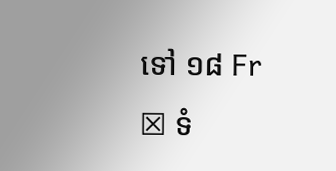ទៅ ១៨ Fr
☒ ទំ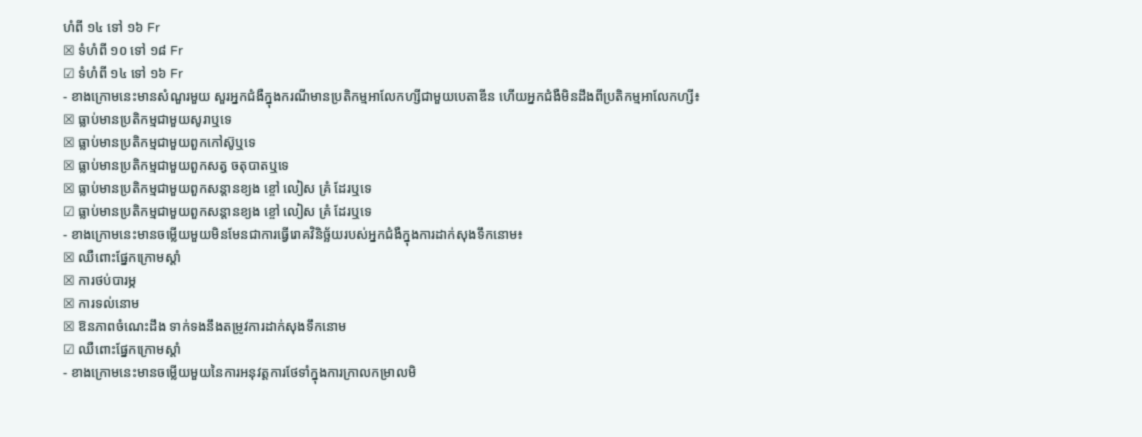ហំពី ១៤ ទៅ ១៦ Fr
☒ ទំហំពី ១០ ទៅ ១៨ Fr
☑ ទំហំពី ១៤ ទៅ ១៦ Fr
- ខាងក្រោមនេះមានសំណួរមួយ សួរអ្នកជំងឺក្នុងករណីមានប្រតិកម្មអាលែកហ្សីជាមួយបេតាឌីន ហើយអ្នកជំងឺមិនដឹងពីប្រតិកម្មអាលែកហ្សី៖
☒ ធ្លាប់មានប្រតិកម្មជាមួយសូរាឬទេ
☒ ធ្លាប់មានប្រតិកម្មជាមួយពួកកៅស៊ូឬទេ
☒ ធ្លាប់មានប្រតិកម្មជាមួយពួកសត្វ ចតុបាតឬទេ
☒ ធ្លាប់មានប្រតិកម្មជាមួយពួកសន្តានខ្យង ខ្ចៅ លៀស គ្រំ ដែរឬទេ
☑ ធ្លាប់មានប្រតិកម្មជាមួយពួកសន្តានខ្យង ខ្ចៅ លៀស គ្រំ ដែរឬទេ
- ខាងក្រោមនេះមានចម្លើយមួយមិនមែនជាការធ្វើរោគវិនិច្ឆ័យរបស់អ្នកជំងឺក្នុងការដាក់សុងទឹកនោម៖
☒ ឈឺពោះផ្នែកក្រោមស្តាំ
☒ ការថប់បារម្ភ
☒ ការទល់នោម
☒ ឱនភាពចំណេះដឹង ទាក់ទងនឹងតម្រូវការដាក់សុងទឹកនោម
☑ ឈឺពោះផ្នែកក្រោមស្តាំ
- ខាងក្រោមនេះមានចម្លើយមួយនៃការអនុវត្តការថែទាំក្នុងការក្រាលកម្រាលមិ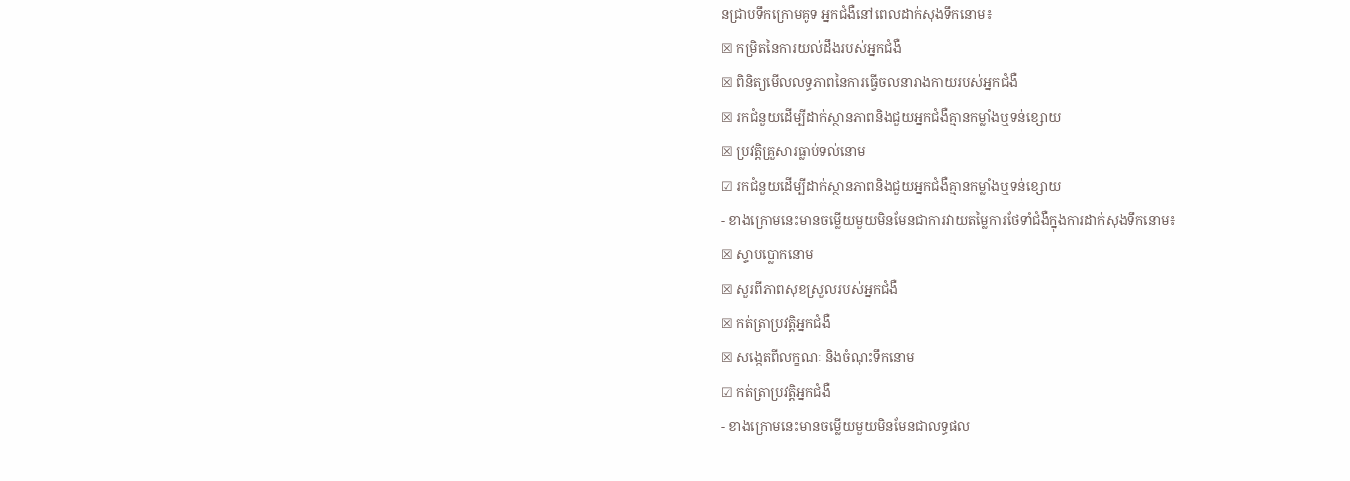នជ្រាបទឹកក្រោមគូទ អ្នកជំងឺនៅពេលដាក់សុងទឹកនោម៖
☒ កម្រិតនៃការយល់ដឹងរបស់អ្នកជំងឺ
☒ ពិនិត្យមើលលទ្ធភាពនៃការធ្វើចលនារាងកាយរបស់អ្នកជំងឺ
☒ រកជំនួយដើម្បីដាក់ស្ថានភាពនិងជួយអ្នកជំងឺគ្មានកម្លាំងឬទន់ខ្សោយ
☒ ប្រវត្តិគ្រួសារធ្លាប់ទល់នោម
☑ រកជំនួយដើម្បីដាក់ស្ថានភាពនិងជួយអ្នកជំងឺគ្មានកម្លាំងឬទន់ខ្សោយ
- ខាងក្រោមនេះមានចម្លើយមួយមិនមែនជាការវាយតម្លៃការថែទាំជំងឺក្នុងការដាក់សុងទឹកនោម៖
☒ ស្ទាបប្លោកនោម
☒ សួរពីភាពសុខស្រួលរបស់អ្នកជំងឺ
☒ កត់ត្រាប្រវត្តិអ្នកជំងឺ
☒ សង្កេតពីលក្ខណៈ និងចំណុះទឹកនោម
☑ កត់ត្រាប្រវត្តិអ្នកជំងឺ
- ខាងក្រោមនេះមានចម្លើយមួយមិនមែនជាលទ្ធផល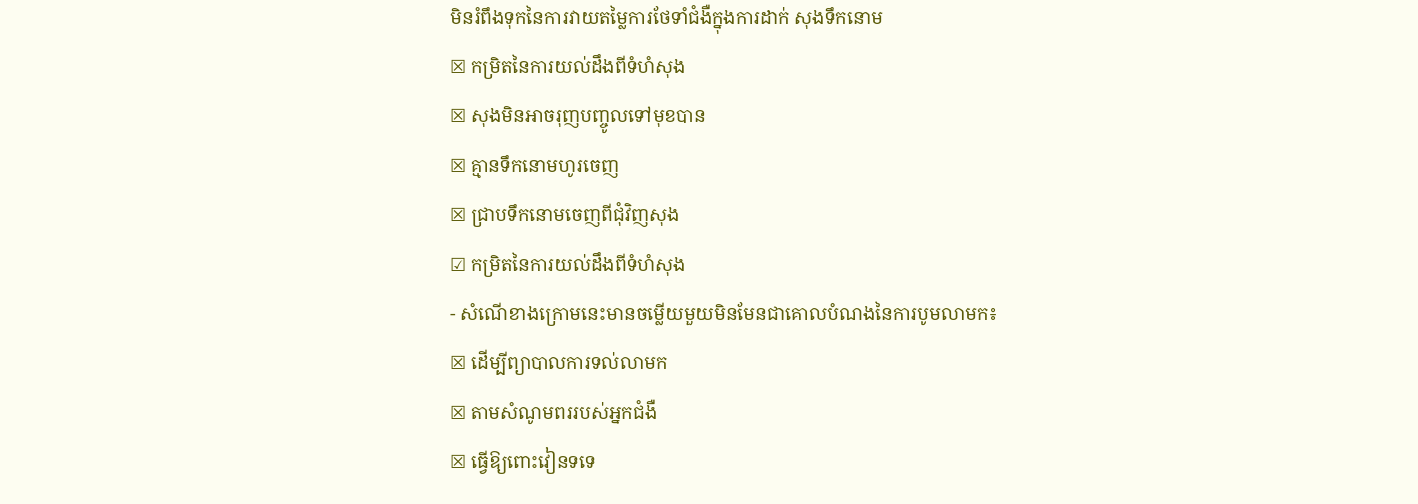មិនរំពឹងទុកនៃការវាយតម្លៃការថែទាំជំងឺក្នុងការដាក់ សុងទឹកនោម
☒ កម្រិតនៃការយល់ដឹងពីទំហំសុង
☒ សុងមិនអាចរុញបញ្ចូលទៅមុខបាន
☒ គ្មានទឹកនោមហូរចេញ
☒ ជ្រាបទឹកនោមចេញពីជុំវិញសុង
☑ កម្រិតនៃការយល់ដឹងពីទំហំសុង
- សំណើខាងក្រោមនេះមានចម្លើយមួយមិនមែនជាគោលបំណងនៃការបូមលាមក៖
☒ ដើម្បីព្យាបាលការទល់លាមក
☒ តាមសំណូមពររបស់អ្នកជំងឺ
☒ ធ្វើឱ្យពោះវៀនទទេ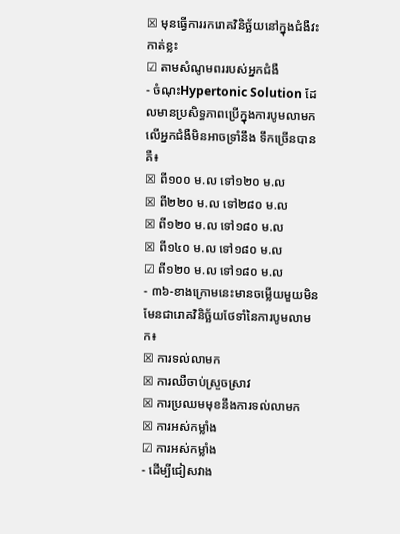☒ មុនធ្វើការរករោគវិនិច្ឆ័យនៅក្នុងជំងឺវះកាត់ខ្លះ
☑ តាមសំណូមពររបស់អ្នកជំងឺ
- ចំណុះHypertonic Solution ដែលមានប្រសិទ្ធភាពប្រើក្នុងការបូមលាមកលើអ្នកជំងឺមិនអាចទ្រាំនឹង ទឹកច្រើនបានគឺ៖
☒ ពី១០០ ម.ល ទៅ១២០ ម.ល
☒ ពី២២០ ម.ល ទៅ២៨០ ម.ល
☒ ពី១២០ ម.ល ទៅ១៨០ ម.ល
☒ ពី១៤០ ម.ល ទៅ១៨០ ម.ល
☑ ពី១២០ ម.ល ទៅ១៨០ ម.ល
- ៣៦-ខាងក្រោមនេះមានចម្លើយមួយមិនមែនជារោគវិនិច្ឆ័យថែទាំនៃការបូមលាមក៖
☒ ការទល់លាមក
☒ ការឈឺចាប់ស្រួចស្រាវ
☒ ការប្រឈមមុខនឹងការទល់លាមក
☒ ការអស់កម្លាំង
☑ ការអស់កម្លាំង
- ដើម្បីជៀសវាង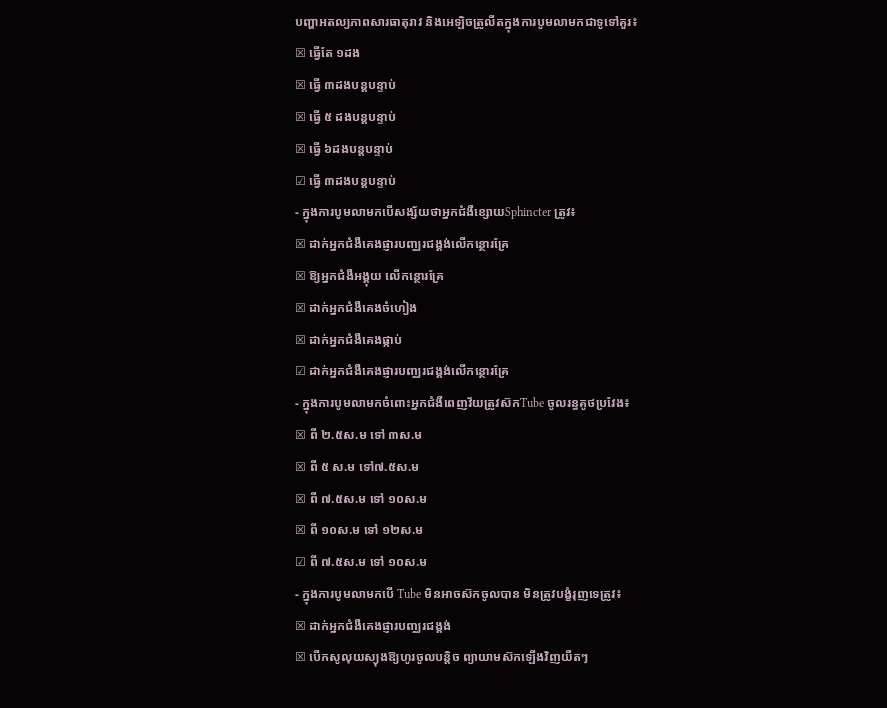បញ្ហាអតល្យភាពសារធាតុរាវ និងអេឡិចត្រូលីតក្នុងការបូមលាមកជាទូទៅគួរ៖
☒ ធ្វើតែ ១ដង
☒ ធ្វើ ៣ដងបន្តបន្ទាប់
☒ ធ្វើ ៥ ដងបន្តបន្ទាប់
☒ ធ្វើ ៦ដងបន្តបន្ទាប់
☑ ធ្វើ ៣ដងបន្តបន្ទាប់
- ក្នុងការបូមលាមកបើសង្ស័យថាអ្នកជំងឺខ្សោយSphincter ត្រូវ៖
☒ ដាក់អ្នកជំងឺគេងផ្ញារបញ្ឈរជង្គង់លើកន្ថោរគ្រែ
☒ ឱ្យអ្នកជំងឺអង្គុយ លើកន្ថោរគ្រែ
☒ ដាក់អ្នកជំងឺគេងចំហៀង
☒ ដាក់អ្នកជំងឺគេងផ្កាប់
☑ ដាក់អ្នកជំងឺគេងផ្ញារបញ្ឈរជង្គង់លើកន្ថោរគ្រែ
- ក្នុងការបូមលាមកចំពោះអ្នកជំងឺពេញវ័យត្រូវស៊កTube ចូលរន្ធគូថប្រវែង៖
☒ ពី ២.៥ស.ម ទៅ ៣ស.ម
☒ ពី ៥ ស.ម ទៅ៧.៥ស.ម
☒ ពី ៧.៥ស.ម ទៅ ១០ស.ម
☒ ពី ១០ស.ម ទៅ ១២ស.ម
☑ ពី ៧.៥ស.ម ទៅ ១០ស.ម
- ក្នុងការបូមលាមកបើ Tube មិនអាចស៊កចូលបាន មិនត្រូវបង្ខំរុញទេត្រូវ៖
☒ ដាក់អ្នកជំងឺគេងផ្ញារបញ្ឈរជង្គង់
☒ បើកសូលុយស្យុងឱ្យហូរចូលបន្តិច ព្យាយាមស៊កឡើងវិញយឺតៗ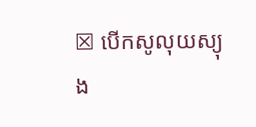☒ បើកសូលុយស្យុង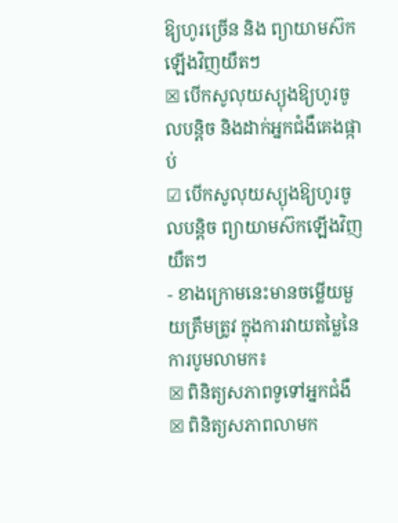ឱ្យហូរច្រើន និង ព្យាយាមស៊កឡើងវិញយឺតៗ
☒ បើកសូលុយស្យុងឱ្យហូរចូលបន្តិច និងដាក់អ្នកជំងឺគេងផ្កាប់
☑ បើកសូលុយស្យុងឱ្យហូរចូលបន្តិច ព្យាយាមស៊កឡើងវិញយឺតៗ
- ខាងក្រោមនេះមានចម្លើយមួយត្រឹមត្រូវ ក្នុងការវាយតម្លៃនៃការបូមលាមក៖
☒ ពិនិត្យសភាពទូទៅអ្នកជំងឺ
☒ ពិនិត្យសភាពលាមក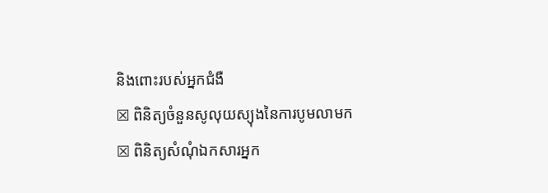និងពោះរបស់អ្នកជំងឺ
☒ ពិនិត្យចំនួនសូលុយស្យុងនៃការបូមលាមក
☒ ពិនិត្យសំណុំឯកសារអ្នក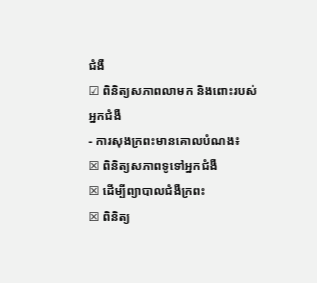ជំងឺ
☑ ពិនិត្យសភាពលាមក និងពោះរបស់អ្នកជំងឺ
- ការសុងក្រពះមានគោលបំណង៖
☒ ពិនិត្យសភាពទូទៅអ្នកជំងឺ
☒ ដើម្បីព្យាបាលជំងឺក្រពះ
☒ ពិនិត្យ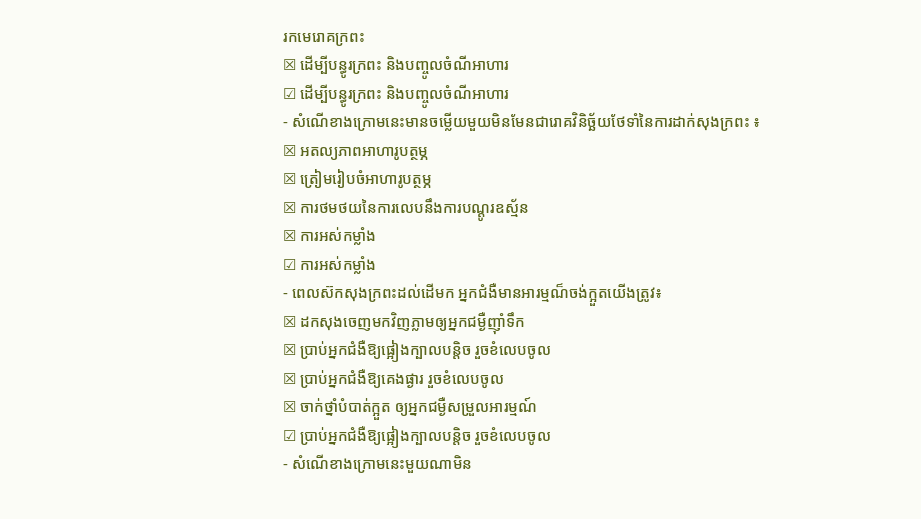រកមេរោគក្រពះ
☒ ដើម្បីបន្ធូរក្រពះ និងបញ្ចូលចំណីអាហារ
☑ ដើម្បីបន្ធូរក្រពះ និងបញ្ចូលចំណីអាហារ
- សំណើខាងក្រោមនេះមានចម្លើយមួយមិនមែនជារោគវិនិច្ឆ័យថែទាំនៃការដាក់សុងក្រពះ ៖
☒ អតល្យភាពអាហារូបត្ថម្ភ
☒ ត្រៀមរៀបចំអាហារូបត្ថម្ភ
☒ ការថមថយនៃការលេបនឹងការបណ្តូរឧស្ម័ន
☒ ការអស់កម្លាំង
☑ ការអស់កម្លាំង
- ពេលស៊កសុងក្រពះដល់ដើមក អ្នកជំងឺមានអារម្មណ៏ចង់ក្អួតយើងត្រូវ៖
☒ ដកសុងចេញមកវិញភ្លាមឲ្យអ្នកជម្ងឺញ៉ាំទឹក
☒ ប្រាប់អ្នកជំងឺឱ្យផ្អៀងក្បាលបន្តិច រួចខំលេបចូល
☒ ប្រាប់អ្នកជំងឺឱ្យគេងផ្ងារ រួចខំលេបចូល
☒ ចាក់ថ្នាំបំបាត់ក្អួត ឲ្យអ្នកជម្ងឺសម្រួលអារម្មណ៍
☑ ប្រាប់អ្នកជំងឺឱ្យផ្អៀងក្បាលបន្តិច រួចខំលេបចូល
- សំណើខាងក្រោមនេះមួយណាមិន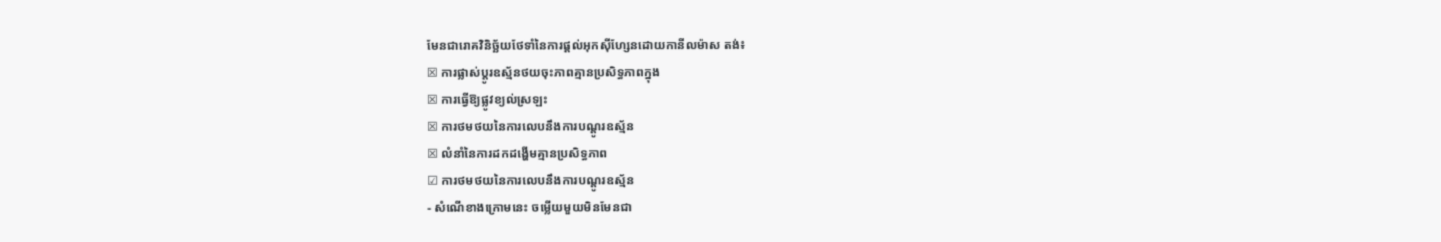មែនជារោគវិនិច្ឆ័យថែទាំនៃការផ្តល់អុកស៊ីហ្សែនដោយកានីលម៉ាស តង់៖
☒ ការផ្លាស់ប្តូរឧស្ម័នថយចុះភាពគ្មានប្រសិទ្ធភាពក្នុង
☒ ការធ្វើឱ្យផ្លូវខ្យល់ស្រឡះ
☒ ការថមថយនៃការលេបនឹងការបណ្តូរឧស្ម័ន
☒ លំនាំនៃការដកដង្ហើមគ្មានប្រសិទ្ធភាព
☑ ការថមថយនៃការលេបនឹងការបណ្តូរឧស្ម័ន
- សំណើខាងក្រោមនេះ ចម្លើយមួយមិនមែនជា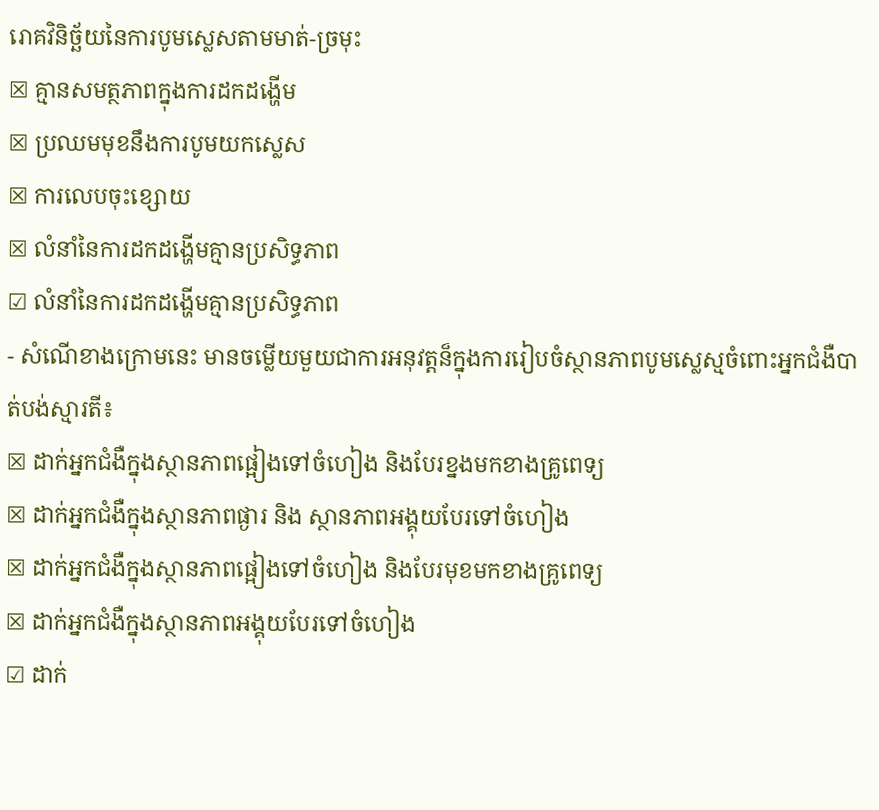រោគវិនិច្ឆ័យនៃការបូមស្លេសតាមមាត់-ច្រមុះ
☒ គ្មានសមត្ថភាពក្នុងការដកដង្ហើម
☒ ប្រឈមមុខនឹងការបូមយកស្លេស
☒ ការលេបចុះខ្សោយ
☒ លំនាំនៃការដកដង្ហើមគ្មានប្រសិទ្ធភាព
☑ លំនាំនៃការដកដង្ហើមគ្មានប្រសិទ្ធភាព
- សំណើខាងក្រោមនេះ មានចម្លើយមួយជាការអនុវត្តន៏ក្នុងការរៀបចំស្ថានភាពបូមស្លេស្មចំពោះអ្នកជំងឺបាត់បង់ស្មារតី៖
☒ ដាក់អ្នកជំងឺក្នុងស្ថានភាពផ្អៀងទៅចំហៀង និងបែរខ្នងមកខាងគ្រូពេទ្យ
☒ ដាក់អ្នកជំងឺក្នុងស្ថានភាពផ្ងារ និង ស្ថានភាពអង្គុយបែរទៅចំហៀង
☒ ដាក់អ្នកជំងឺក្នុងស្ថានភាពផ្អៀងទៅចំហៀង និងបែរមុខមកខាងគ្រូពេទ្យ
☒ ដាក់អ្នកជំងឺក្នុងស្ថានភាពអង្គុយបែរទៅចំហៀង
☑ ដាក់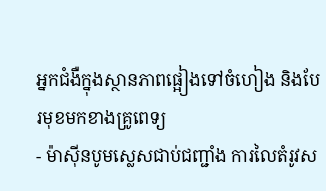អ្នកជំងឺក្នុងស្ថានភាពផ្អៀងទៅចំហៀង និងបែរមុខមកខាងគ្រូពេទ្យ
- ម៉ាស៊ីនបូមស្លេសជាប់ជញ្ជាំង ការលៃតំរូវស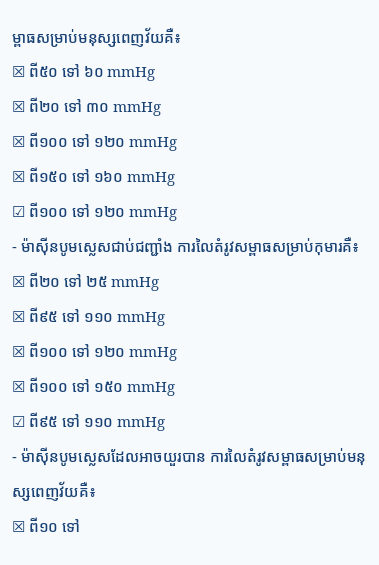ម្ពាធសម្រាប់មនុស្សពេញវ័យគឺ៖
☒ ពី៥០ ទៅ ៦០ mmHg
☒ ពី២០ ទៅ ៣០ mmHg
☒ ពី១០០ ទៅ ១២០ mmHg
☒ ពី១៥០ ទៅ ១៦០ mmHg
☑ ពី១០០ ទៅ ១២០ mmHg
- ម៉ាស៊ីនបូមស្លេសជាប់ជញ្ជាំង ការលៃតំរូវសម្ពាធសម្រាប់កុមារគឺ៖
☒ ពី២០ ទៅ ២៥ mmHg
☒ ពី៩៥ ទៅ ១១០ mmHg
☒ ពី១០០ ទៅ ១២០ mmHg
☒ ពី១០០ ទៅ ១៥០ mmHg
☑ ពី៩៥ ទៅ ១១០ mmHg
- ម៉ាស៊ីនបូមស្លេសដែលអាចយួរបាន ការលៃតំរូវសម្ពាធសម្រាប់មនុស្សពេញវ័យគឺ៖
☒ ពី១០ ទៅ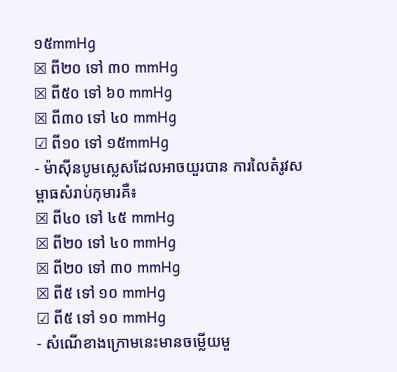១៥mmHg
☒ ពី២០ ទៅ ៣០ mmHg
☒ ពី៥០ ទៅ ៦០ mmHg
☒ ពី៣០ ទៅ ៤០ mmHg
☑ ពី១០ ទៅ ១៥mmHg
- ម៉ាស៊ីនបូមស្លេសដែលអាចយួរបាន ការលៃតំរូវសម្ពាធសំរាប់កុមារគឺ៖
☒ ពី៤០ ទៅ ៤៥ mmHg
☒ ពី២០ ទៅ ៤០ mmHg
☒ ពី២០ ទៅ ៣០ mmHg
☒ ពី៥ ទៅ ១០ mmHg
☑ ពី៥ ទៅ ១០ mmHg
- សំណើខាងក្រោមនេះមានចម្លើយមួ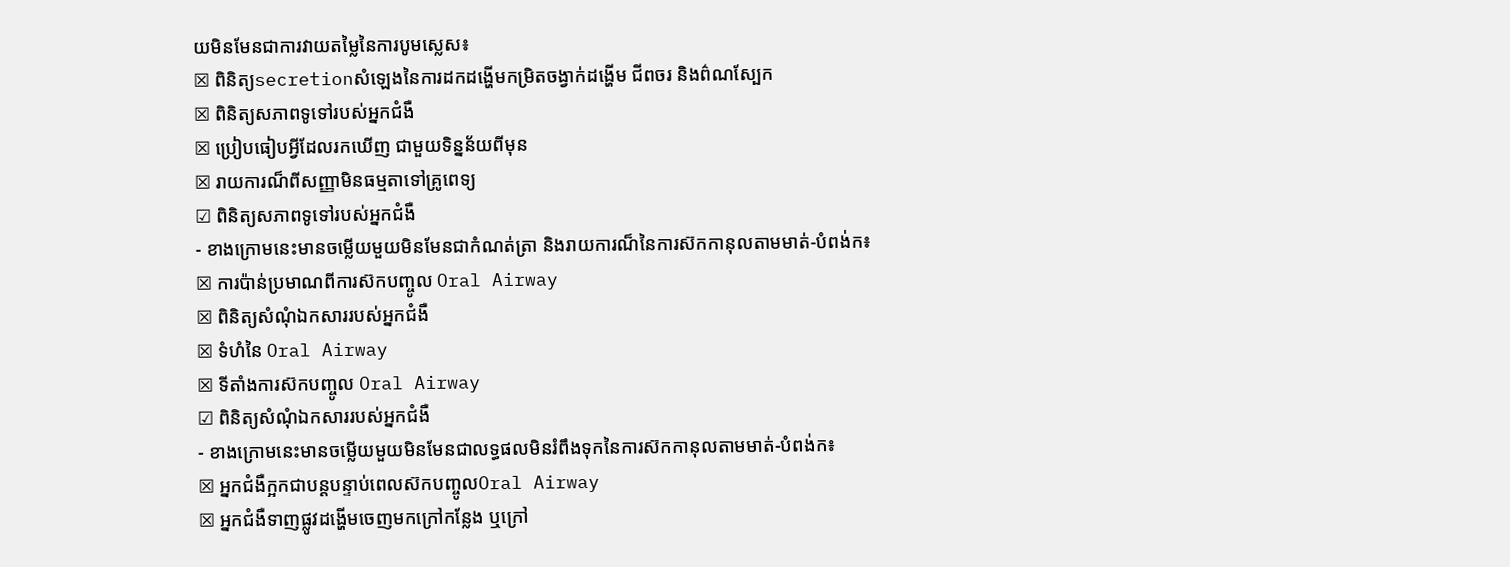យមិនមែនជាការវាយតម្លៃនៃការបូមស្លេស៖
☒ ពិនិត្យsecretionសំឡេងនៃការដកដង្ហើមកម្រិតចង្វាក់ដង្ហើម ជីពចរ និងព៌ណស្បែក
☒ ពិនិត្យសភាពទូទៅរបស់អ្នកជំងឺ
☒ ប្រៀបធៀបអ្វីដែលរកឃើញ ជាមួយទិន្នន័យពីមុន
☒ រាយការណ៏ពីសញ្ញាមិនធម្មតាទៅគ្រូពេទ្យ
☑ ពិនិត្យសភាពទូទៅរបស់អ្នកជំងឺ
- ខាងក្រោមនេះមានចម្លើយមួយមិនមែនជាកំណត់ត្រា និងរាយការណ៏នៃការស៊កកានុលតាមមាត់-បំពង់ក៖
☒ ការប៉ាន់ប្រមាណពីការស៊កបញ្ចូល Oral Airway
☒ ពិនិត្យសំណុំឯកសាររបស់អ្នកជំងឺ
☒ ទំហំនៃ Oral Airway
☒ ទីតាំងការស៊កបញ្ចូល Oral Airway
☑ ពិនិត្យសំណុំឯកសាររបស់អ្នកជំងឺ
- ខាងក្រោមនេះមានចម្លើយមួយមិនមែនជាលទ្ធផលមិនរំពឹងទុកនៃការស៊កកានុលតាមមាត់-បំពង់ក៖
☒ អ្នកជំងឺក្អកជាបន្តបន្ទាប់ពេលស៊កបញ្ចូលOral Airway
☒ អ្នកជំងឺទាញផ្លូវដង្ហើមចេញមកក្រៅកន្លែង ឬក្រៅ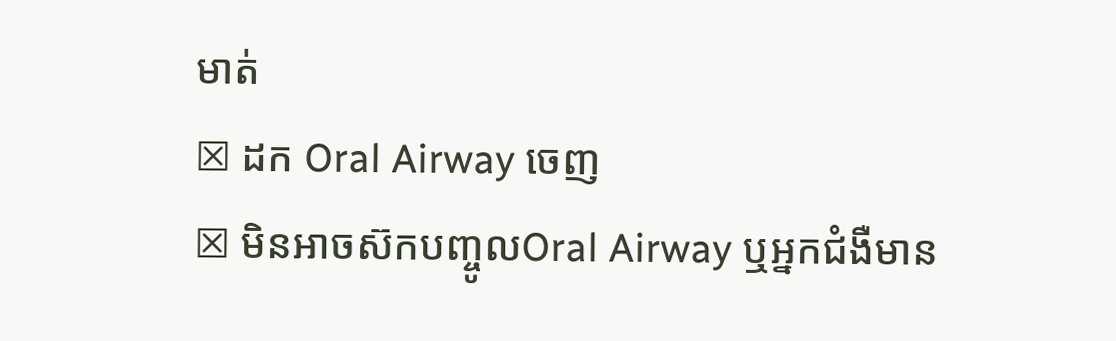មាត់
☒ ដក Oral Airway ចេញ
☒ មិនអាចស៊កបញ្ចូលOral Airway ឬអ្នកជំងឺមាន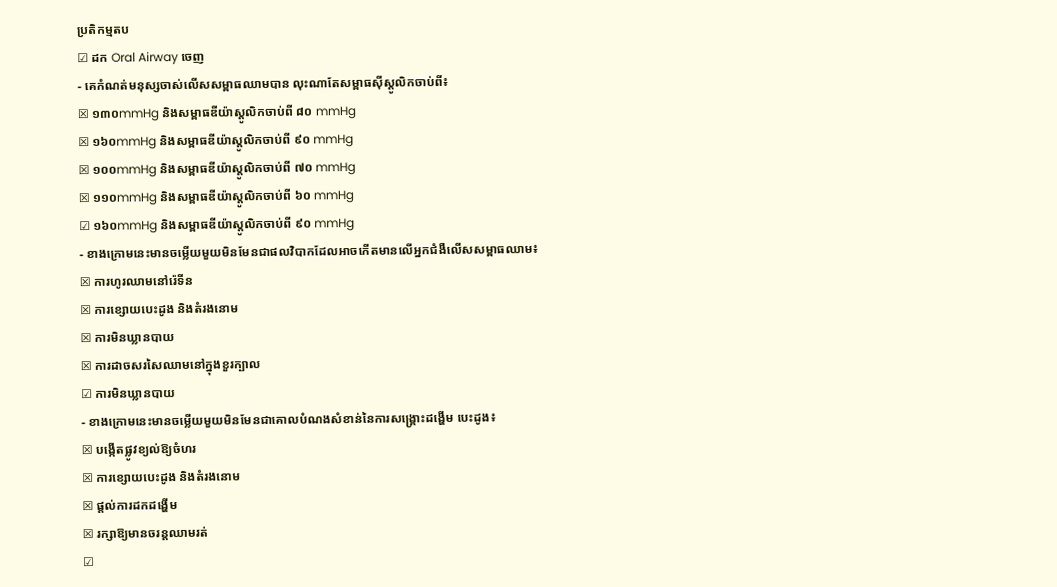ប្រតិកម្មតប
☑ ដក Oral Airway ចេញ
- គេកំណត់មនុស្សចាស់លើសសម្ពាធឈាមបាន លុះណាតែសម្ពាធស៊ីស្តូលិកចាប់ពី៖
☒ ១៣០mmHg និងសម្ពាធឌីយ៉ាស្តូលិកចាប់ពី ៨០ mmHg
☒ ១៦០mmHg និងសម្ពាធឌីយ៉ាស្តូលិកចាប់ពី ៩០ mmHg
☒ ១០០mmHg និងសម្ពាធឌីយ៉ាស្តូលិកចាប់ពី ៧០ mmHg
☒ ១១០mmHg និងសម្ពាធឌីយ៉ាស្តូលិកចាប់ពី ៦០ mmHg
☑ ១៦០mmHg និងសម្ពាធឌីយ៉ាស្តូលិកចាប់ពី ៩០ mmHg
- ខាងក្រោមនេះមានចម្លើយមួយមិនមែនជាផលវិបាកដែលអាចកើតមានលើអ្នកជំងឺលើសសម្ពាធឈាម៖
☒ ការហូរឈាមនៅរ៉េទីន
☒ ការខ្សោយបេះដូង និងតំរងនោម
☒ ការមិនឃ្លានបាយ
☒ ការដាចសរសៃឈាមនៅក្នុងខួរក្បាល
☑ ការមិនឃ្លានបាយ
- ខាងក្រោមនេះមានចម្លើយមួយមិនមែនជាគោលបំណងសំខាន់នៃការសង្គ្រោះដង្ហើម បេះដូង៖
☒ បង្កើតផ្លូវខ្យល់ឱ្យចំហរ
☒ ការខ្សោយបេះដូង និងតំរងនោម
☒ ផ្តល់ការដកដង្ហើម
☒ រក្សាឱ្យមានចរន្តឈាមរត់
☑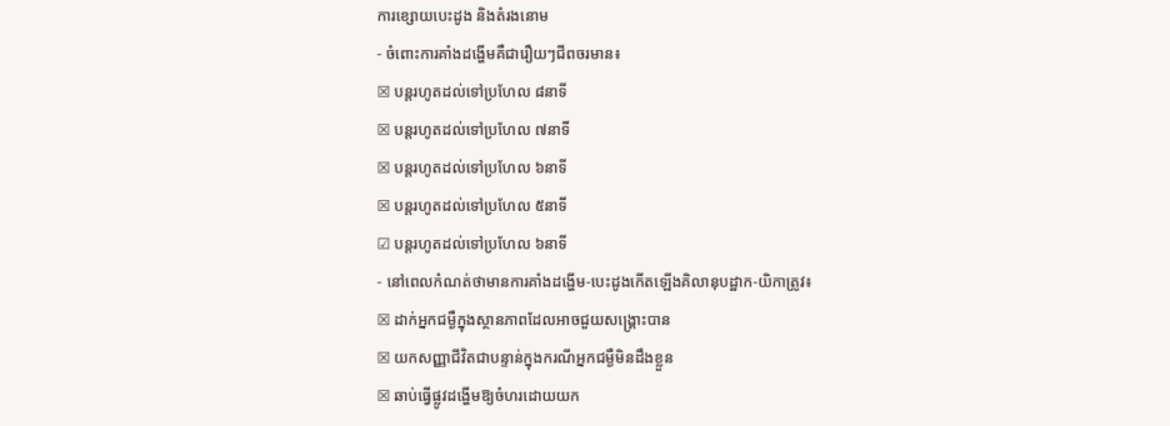ការខ្សោយបេះដូង និងតំរងនោម
- ចំពោះការគាំងដង្ហើមគឺជារឿយៗជីពចរមាន៖
☒ បន្តរហូតដល់ទៅប្រហែល ៨នាទី
☒ បន្តរហូតដល់ទៅប្រហែល ៧នាទី
☒ បន្តរហូតដល់ទៅប្រហែល ៦នាទី
☒ បន្តរហូតដល់ទៅប្រហែល ៥នាទី
☑ បន្តរហូតដល់ទៅប្រហែល ៦នាទី
- នៅពេលកំណត់ថាមានការគាំងដង្ហើម-បេះដូងកើតឡើងគិលានុបដ្ឋាក-យិកាត្រូវ៖
☒ ដាក់អ្នកជម្ងឺក្នុងស្ថានភាពដែលអាចជួយសង្គ្រោះបាន
☒ យកសញ្ញាជីវិតជាបន្ទាន់ក្នុងករណីអ្នកជម្ងឺមិនដឹងខ្លួន
☒ ឆាប់ធ្វើផ្លូវដង្ហើមឱ្យចំហរដោយយក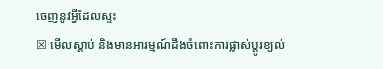ចេញនូវអ្វីដែលស្ទះ
☒ មើលស្តាប់ និងមានអារម្មណ៍ដឹងចំពោះការផ្លាស់ប្តូរខ្យល់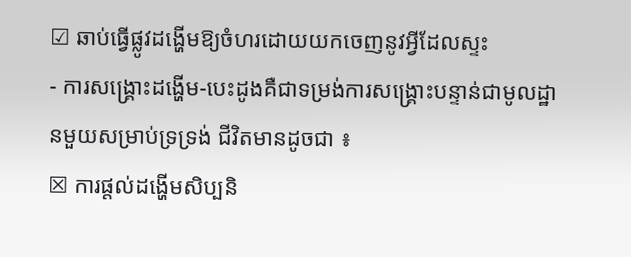☑ ឆាប់ធ្វើផ្លូវដង្ហើមឱ្យចំហរដោយយកចេញនូវអ្វីដែលស្ទះ
- ការសង្គ្រោះដង្ហើម-បេះដូងគឺជាទម្រង់ការសង្គ្រោះបន្ទាន់ជាមូលដ្ឋានមួយសម្រាប់ទ្រទ្រង់ ជីវិតមានដូចជា ៖
☒ ការផ្តល់ដង្ហើមសិប្បនិ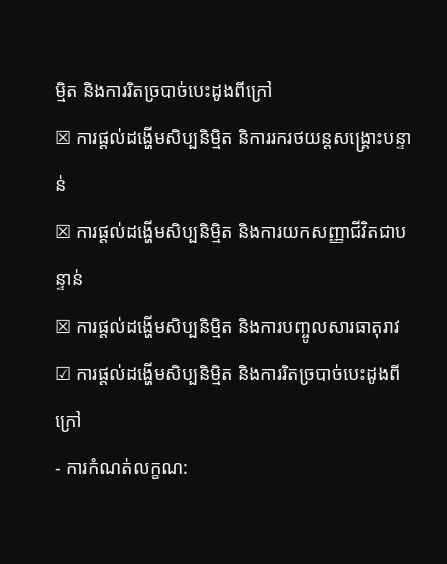ម្មិត និងការរិតច្របាច់បេះដូងពីក្រៅ
☒ ការផ្តល់ដង្ហើមសិប្បនិម្មិត និការរករថយន្តសង្គ្រោះបន្ទាន់
☒ ការផ្តល់ដង្ហើមសិប្បនិម្មិត និងការយកសញ្ញាជីវិតជាបន្ទាន់
☒ ការផ្តល់ដង្ហើមសិប្បនិម្មិត និងការបញ្ចូលសារធាតុរាវ
☑ ការផ្តល់ដង្ហើមសិប្បនិម្មិត និងការរិតច្របាច់បេះដូងពីក្រៅ
- ការកំណត់លក្ខណ: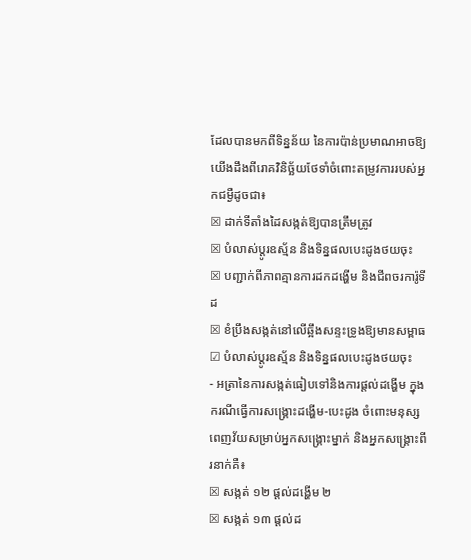ដែលបានមកពីទិន្នន័យ នៃការប៉ាន់ប្រមាណអាចឱ្យយើងដឹងពីរោគវិនិច្ឆ័យថែទាំចំពោះតម្រូវការរបស់អ្នកជម្ងឺដូចជា៖
☒ ដាក់ទីតាំងដៃសង្កត់ឱ្យបានត្រឹមត្រូវ
☒ បំលាស់ប្តូរឧស្ម័ន និងទិន្នផលបេះដូងថយចុះ
☒ បញ្ជាក់ពីភាពគ្មានការដកដង្ហើម និងជីពចរការ៉ូទីដ
☒ ខំប្រឹងសង្កត់នៅលើឆ្អឹងសន្ទះទ្រូងឱ្យមានសម្ពាធ
☑ បំលាស់ប្តូរឧស្ម័ន និងទិន្នផលបេះដូងថយចុះ
- អត្រានៃការសង្កត់ធៀបទៅនិងការផ្តល់ដង្ហើម ក្នុងករណីធ្វើការសង្គ្រោះដង្ហើម-បេះដូង ចំពោះមនុស្សពេញវ័យសម្រាប់អ្នកសង្គ្រោះម្នាក់ និងអ្នកសង្គ្រោះពីរនាក់គឺ៖
☒ សង្កត់ ១២ ផ្តល់ដង្ហើម ២
☒ សង្កត់ ១៣ ផ្តល់ដ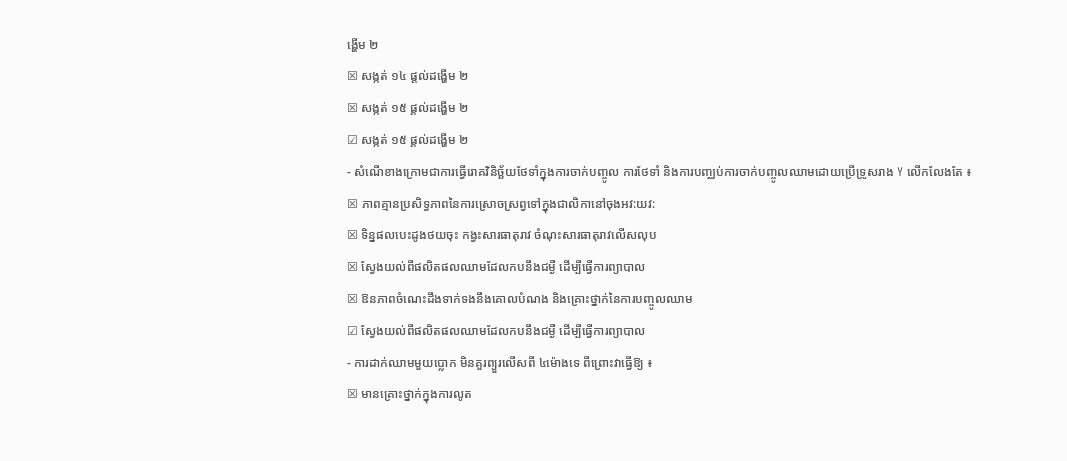ង្ហើម ២
☒ សង្កត់ ១៤ ផ្តល់ដង្ហើម ២
☒ សង្កត់ ១៥ ផ្តល់ដង្ហើម ២
☑ សង្កត់ ១៥ ផ្តល់ដង្ហើម ២
- សំណើខាងក្រោមជាការធ្វើរោគវិនិច្ឆ័យថែទាំក្នុងការចាក់បញ្ចូល ការថែទាំ និងការបញ្ឈប់ការចាក់បញ្ចូលឈាមដោយប្រើទ្រូសរាង Y លើកលែងតែ ៖
☒ ភាពគ្មានប្រសិទ្ធភាពនៃការស្រោចស្រព្វទៅក្នុងជាលិកានៅចុងអវ:យវ:
☒ ទិន្នផលបេះដូងថយចុះ កង្វះសារធាតុរាវ ចំណុះសារធាតុរាវលើសលុប
☒ ស្វែងយល់ពីផលិតផលឈាមដែលកបនឹងជម្ងឺ ដើម្បីធ្វើការព្យាបាល
☒ ឱនភាពចំណេះដឹងទាក់ទងនឹងគោលបំណង និងគ្រោះថ្នាក់នៃការបញ្ចូលឈាម
☑ ស្វែងយល់ពីផលិតផលឈាមដែលកបនឹងជម្ងឺ ដើម្បីធ្វើការព្យាបាល
- ការដាក់ឈាមមួយប្លោក មិនគួរព្យួរលើសពី ៤ម៉ោងទេ ពីព្រោះវាធ្វើឱ្យ ៖
☒ មានគ្រោះថ្នាក់ក្នុងការលូត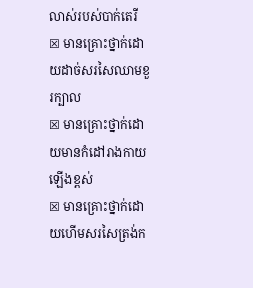លាស់របស់បាក់តេរី
☒ មានគ្រោះថ្នាក់ដោយដាច់សរសៃឈាមខួរក្បាល
☒ មានគ្រោះថ្នាក់ដោយមានកំដៅរាងកាយឡើងខ្ពស់
☒ មានគ្រោះថ្នាក់ដោយហើមសរសៃត្រង់ក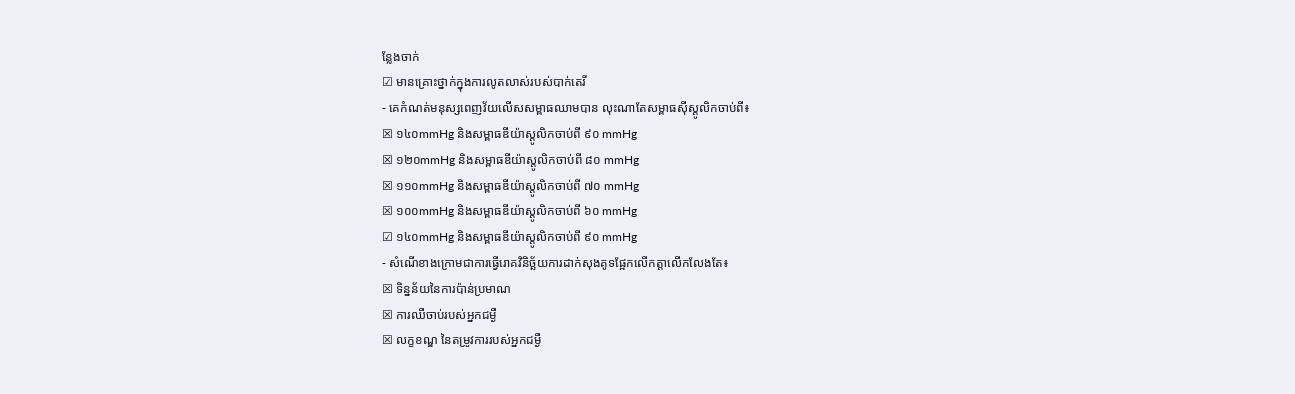ន្លែងចាក់
☑ មានគ្រោះថ្នាក់ក្នុងការលូតលាស់របស់បាក់តេរី
- គេកំណត់មនុស្សពេញវ័យលើសសម្ពាធឈាមបាន លុះណាតែសម្ពាធស៊ីស្តូលិកចាប់ពី៖
☒ ១៤០mmHg និងសម្ពាធឌីយ៉ាស្តូលិកចាប់ពី ៩០ mmHg
☒ ១២០mmHg និងសម្ពាធឌីយ៉ាស្តូលិកចាប់ពី ៨០ mmHg
☒ ១១០mmHg និងសម្ពាធឌីយ៉ាស្តូលិកចាប់ពី ៧០ mmHg
☒ ១០០mmHg និងសម្ពាធឌីយ៉ាស្តូលិកចាប់ពី ៦០ mmHg
☑ ១៤០mmHg និងសម្ពាធឌីយ៉ាស្តូលិកចាប់ពី ៩០ mmHg
- សំណើខាងក្រោមជាការធ្វើរោគវិនិច្ឆ័យការដាក់សុងគូទផ្អែកលើកត្តាលើកលែងតែ៖
☒ ទិន្នន័យនៃការប៉ាន់ប្រមាណ
☒ ការឈឺចាប់របស់អ្នកជម្ងឺ
☒ លក្ខខណ្ឌ នៃតម្រូវការរបស់អ្នកជម្ងឺ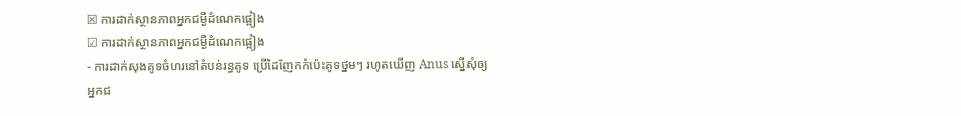☒ ការដាក់ស្ថានភាពអ្នកជម្ងឺដំណេកផ្អៀង
☑ ការដាក់ស្ថានភាពអ្នកជម្ងឺដំណេកផ្អៀង
- ការដាក់សុងគូទចំហរនៅតំបន់រន្ធគូទ ប្រើដៃញែកកំប៉េះគូទថ្នមៗ រហូតឃើញ Anus ស្នើសុំឲ្យអ្នកជ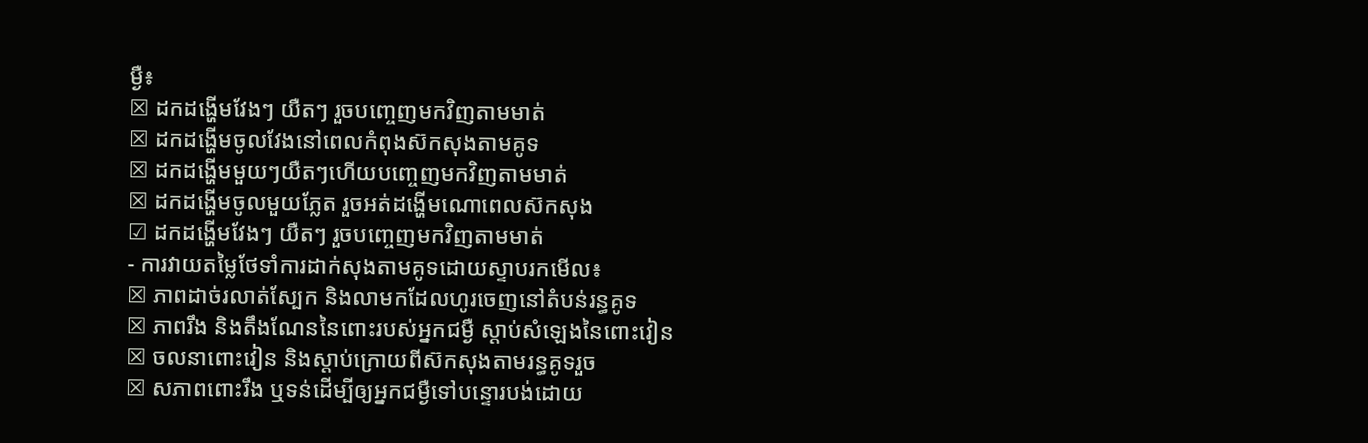ម្ងឺ៖
☒ ដកដង្ហើមវែងៗ យឺតៗ រួចបញ្ចេញមកវិញតាមមាត់
☒ ដកដង្ហើមចូលវែងនៅពេលកំពុងស៊កសុងតាមគូទ
☒ ដកដង្ហើមមួយៗយឺតៗហើយបញ្ចេញមកវិញតាមមាត់
☒ ដកដង្ហើមចូលមួយភ្លែត រួចអត់ដង្ហើមណោពេលស៊កសុង
☑ ដកដង្ហើមវែងៗ យឺតៗ រួចបញ្ចេញមកវិញតាមមាត់
- ការវាយតម្លៃថែទាំការដាក់សុងតាមគូទដោយស្ទាបរកមើល៖
☒ ភាពដាច់រលាត់ស្បែក និងលាមកដែលហូរចេញនៅតំបន់រន្ធគូទ
☒ ភាពរឹង និងតឹងណែននៃពោះរបស់អ្នកជម្ងឺ ស្តាប់សំឡេងនៃពោះវៀន
☒ ចលនាពោះវៀន និងស្តាប់ក្រោយពីស៊កសុងតាមរន្ធគូទរួច
☒ សភាពពោះរឹង ឬទន់ដើម្បីឲ្យអ្នកជម្ងឺទៅបន្ទោរបង់ដោយ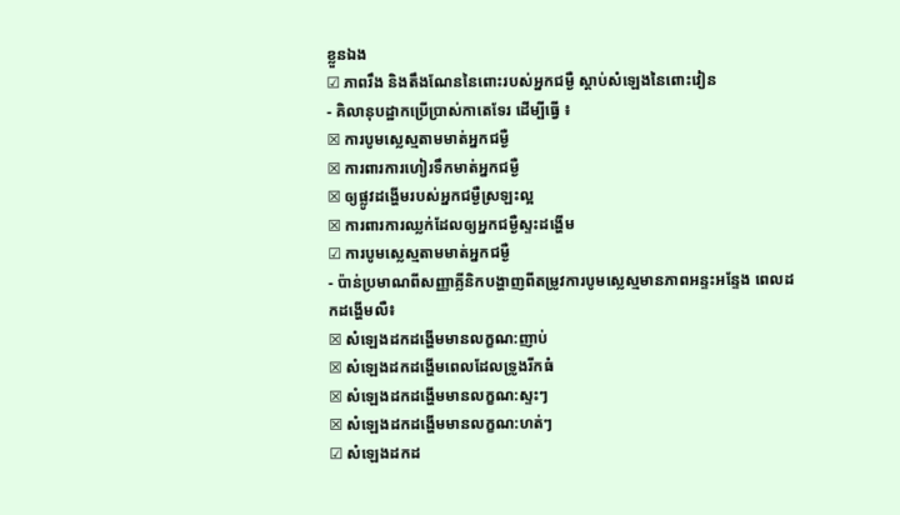ខ្លួនឯង
☑ ភាពរឹង និងតឹងណែននៃពោះរបស់អ្នកជម្ងឺ ស្តាប់សំឡេងនៃពោះវៀន
- គិលានុបដ្ឋាកប្រើប្រាស់កាតេទែរ ដើម្បីធ្វើ ៖
☒ ការបូមស្លេស្មតាមមាត់អ្នកជម្ងឺ
☒ ការពារការហៀរទឹកមាត់អ្នកជម្ងឺ
☒ ឲ្យផ្លូវដង្ហើមរបស់អ្នកជម្ងឺស្រឡះល្អ
☒ ការពារការឈ្លក់ដែលឲ្យអ្នកជម្ងឺស្ទះដង្ហើម
☑ ការបូមស្លេស្មតាមមាត់អ្នកជម្ងឺ
- ប៉ាន់ប្រមាណពីសញ្ញាគ្លីនិកបង្ហាញពីតម្រូវការបូមស្លេស្មមានភាពអន្ទះអន្ទែង ពេលដកដង្ហើមលឺ៖
☒ សំឡេងដកដង្ហើមមានលក្ខណ:ញាប់
☒ សំឡេងដកដង្ហើមពេលដែលទ្រូងរីកធំ
☒ សំឡេងដកដង្ហើមមានលក្ខណ:ស្ទះៗ
☒ សំឡេងដកដង្ហើមមានលក្ខណ:ហត់ៗ
☑ សំឡេងដកដ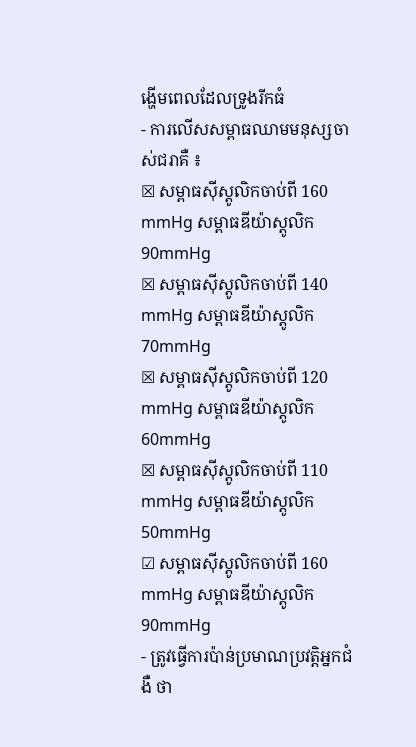ង្ហើមពេលដែលទ្រូងរីកធំ
- ការលើសសម្ពាធឈាមមនុស្សចាស់ជរាគឺ ៖
☒ សម្ពាធស៊ីស្តូលិកចាប់ពី 160 mmHg សម្ពាធឌីយ៉ាស្តូលិក 90mmHg
☒ សម្ពាធស៊ីស្តូលិកចាប់ពី 140 mmHg សម្ពាធឌីយ៉ាស្តូលិក 70mmHg
☒ សម្ពាធស៊ីស្តូលិកចាប់ពី 120 mmHg សម្ពាធឌីយ៉ាស្តូលិក 60mmHg
☒ សម្ពាធស៊ីស្តូលិកចាប់ពី 110 mmHg សម្ពាធឌីយ៉ាស្តូលិក 50mmHg
☑ សម្ពាធស៊ីស្តូលិកចាប់ពី 160 mmHg សម្ពាធឌីយ៉ាស្តូលិក 90mmHg
- ត្រូវធ្វើការប៉ាន់ប្រមាណប្រវត្តិអ្នកជំងឺ ថា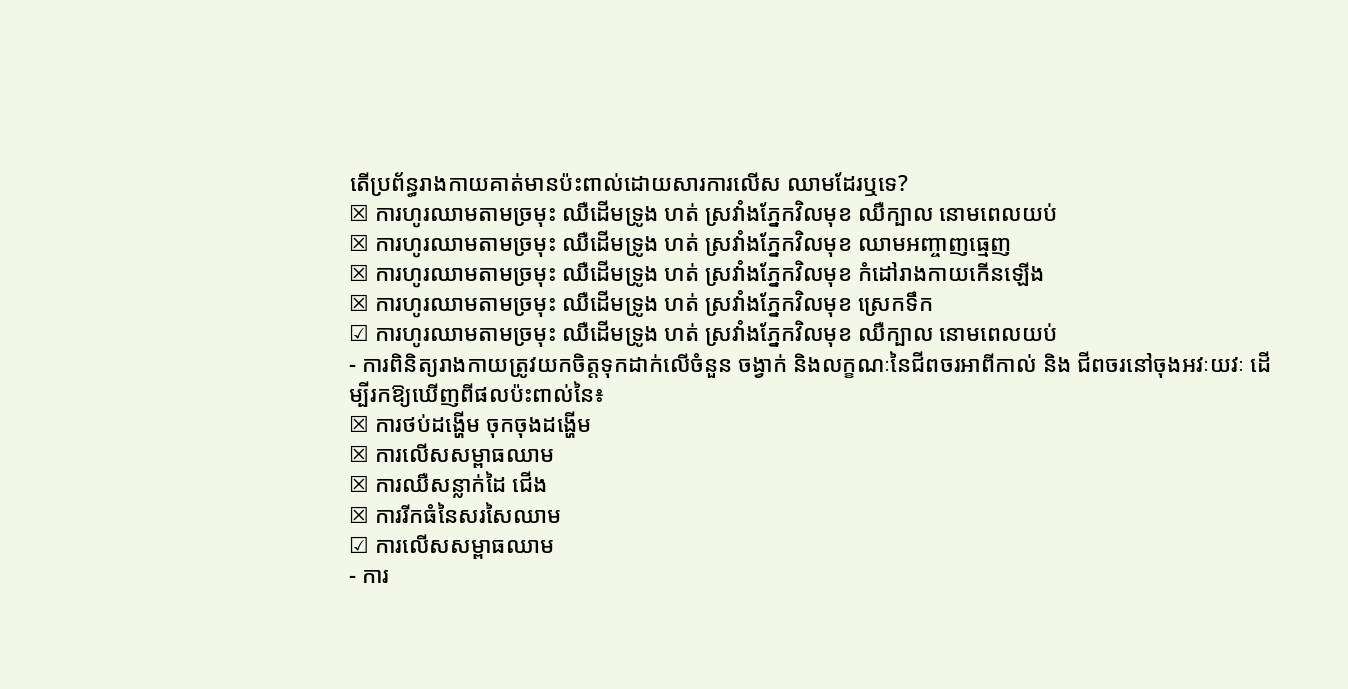តើប្រព័ន្ធរាងកាយគាត់មានប៉ះពាល់ដោយសារការលើស ឈាមដែរឬទេ?
☒ ការហូរឈាមតាមច្រមុះ ឈឺដើមទ្រូង ហត់ ស្រវាំងភ្នែកវិលមុខ ឈឺក្បាល នោមពេលយប់
☒ ការហូរឈាមតាមច្រមុះ ឈឺដើមទ្រូង ហត់ ស្រវាំងភ្នែកវិលមុខ ឈាមអញ្ចាញធ្មេញ
☒ ការហូរឈាមតាមច្រមុះ ឈឺដើមទ្រូង ហត់ ស្រវាំងភ្នែកវិលមុខ កំដៅរាងកាយកើនឡើង
☒ ការហូរឈាមតាមច្រមុះ ឈឺដើមទ្រូង ហត់ ស្រវាំងភ្នែកវិលមុខ ស្រេកទឹក
☑ ការហូរឈាមតាមច្រមុះ ឈឺដើមទ្រូង ហត់ ស្រវាំងភ្នែកវិលមុខ ឈឺក្បាល នោមពេលយប់
- ការពិនិត្យរាងកាយត្រូវយកចិត្តទុកដាក់លើចំនួន ចង្វាក់ និងលក្ខណៈនៃជីពចរអាពីកាល់ និង ជីពចរនៅចុងអវៈយវៈ ដើម្បីរកឱ្យឃើញពីផលប៉ះពាល់នៃ៖
☒ ការថប់ដង្ហើម ចុកចុងដង្ហើម
☒ ការលើសសម្ពាធឈាម
☒ ការឈឺសន្លាក់ដៃ ជើង
☒ ការរីកធំនៃសរសៃឈាម
☑ ការលើសសម្ពាធឈាម
- ការ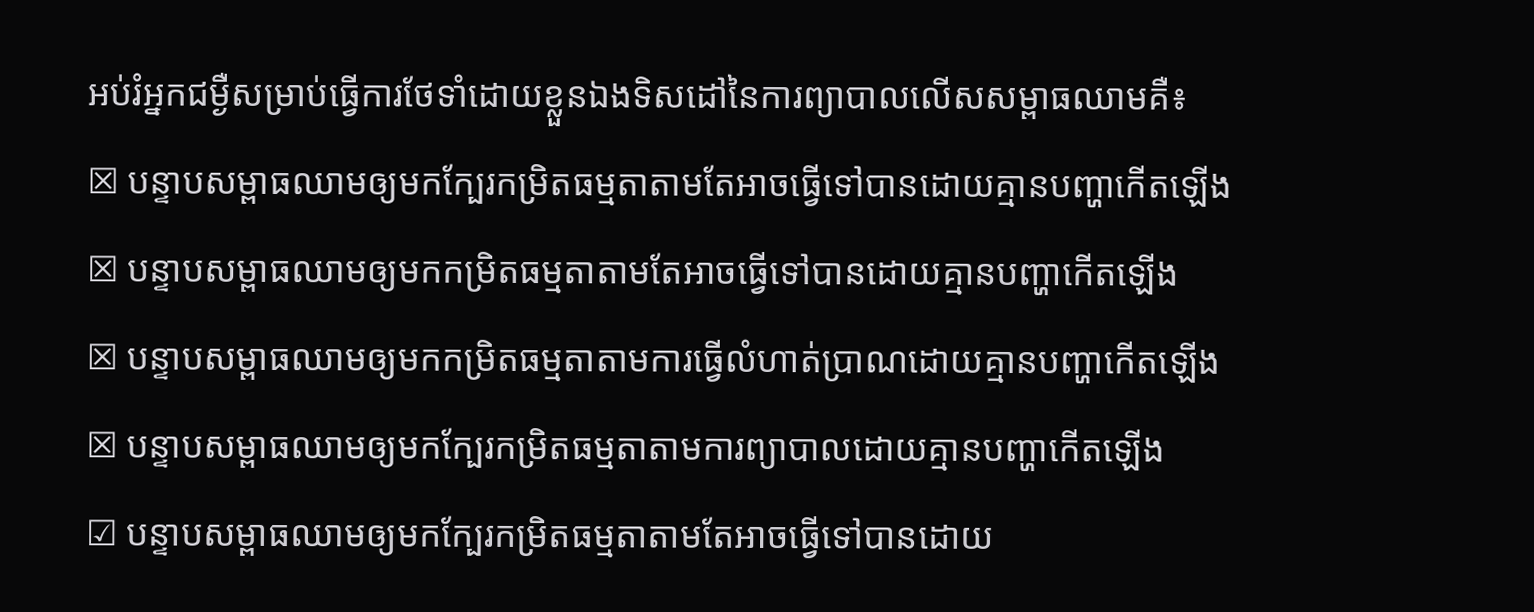អប់រំអ្នកជម្ងឺសម្រាប់ធ្វើការថែទាំដោយខ្លួនឯងទិសដៅនៃការព្យាបាលលើសសម្ពាធឈាមគឺ៖
☒ បន្ទាបសម្ពាធឈាមឲ្យមកក្បែរកម្រិតធម្មតាតាមតែអាចធ្វើទៅបានដោយគ្មានបញ្ហាកើតឡើង
☒ បន្ទាបសម្ពាធឈាមឲ្យមកកម្រិតធម្មតាតាមតែអាចធ្វើទៅបានដោយគ្មានបញ្ហាកើតឡើង
☒ បន្ទាបសម្ពាធឈាមឲ្យមកកម្រិតធម្មតាតាមការធ្វើលំហាត់ប្រាណដោយគ្មានបញ្ហាកើតឡើង
☒ បន្ទាបសម្ពាធឈាមឲ្យមកក្បែរកម្រិតធម្មតាតាមការព្យាបាលដោយគ្មានបញ្ហាកើតឡើង
☑ បន្ទាបសម្ពាធឈាមឲ្យមកក្បែរកម្រិតធម្មតាតាមតែអាចធ្វើទៅបានដោយ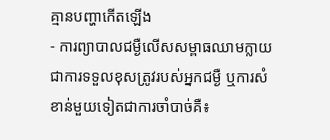គ្មានបញ្ហាកើតឡើង
- ការព្យាបាលជម្ងឺលើសសម្ពាធឈាមក្លាយជាការទទួលខុសត្រូវរបស់អ្នកជម្ងឺ ឬការសំខាន់មួយទៀតជាការចាំបាច់គឺ៖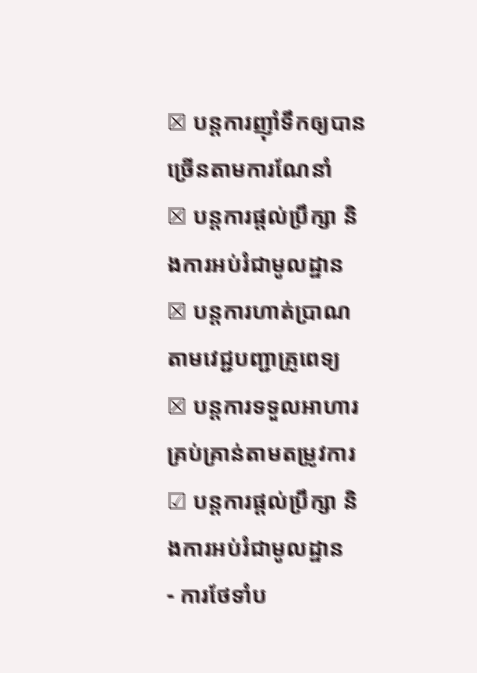☒ បន្តការញ៉ាំទឹកឲ្យបានច្រើនតាមការណែនាំ
☒ បន្តការផ្តល់ប្រឹក្សា និងការអប់រំជាមូលដ្ឋាន
☒ បន្តការហាត់ប្រាណ តាមវេជ្ជបញ្ជាគ្រូពេទ្យ
☒ បន្តការទទួលអាហារគ្រប់គ្រាន់តាមតម្រូវការ
☑ បន្តការផ្តល់ប្រឹក្សា និងការអប់រំជាមូលដ្ឋាន
- ការថែទាំប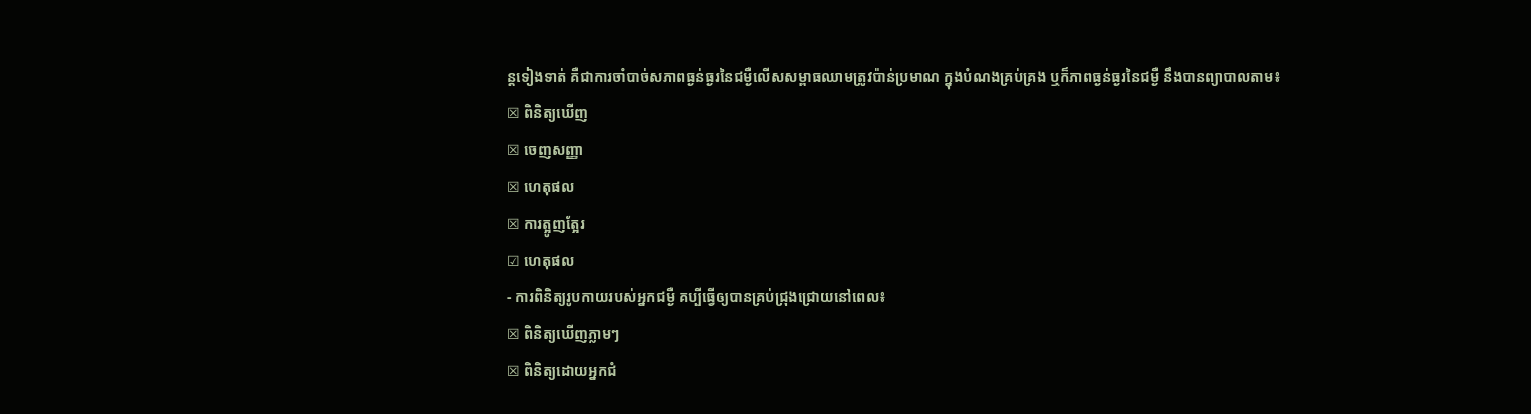ន្តទៀងទាត់ គឺជាការចាំបាច់សភាពធ្ងន់ធ្ងរនៃជម្ងឺលើសសម្ពាធឈាមត្រូវប៉ាន់ប្រមាណ ក្នុងបំណងគ្រប់គ្រង ឬក៏ភាពធ្ងន់ធ្ងរនៃជម្ងឺ នឹងបានព្យាបាលតាម៖
☒ ពិនិត្យឃើញ
☒ ចេញសញ្ញា
☒ ហេតុផល
☒ ការត្អូញត្អែរ
☑ ហេតុផល
- ការពិនិត្យរូបកាយរបស់អ្នកជម្ងឺ គប្បីធ្វើឲ្យបានគ្រប់ជ្រុងជ្រោយនៅពេល៖
☒ ពិនិត្យឃើញភ្លាមៗ
☒ ពិនិត្យដោយអ្នកជំ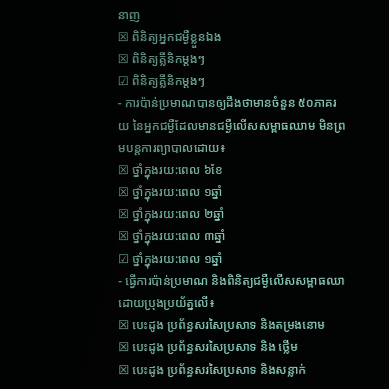នាញ
☒ ពិនិត្យអ្នកជម្ងឺខ្លួនឯង
☒ ពិនិត្យគ្លីនិកម្តងៗ
☑ ពិនិត្យគ្លីនិកម្តងៗ
- ការប៉ាន់ប្រមាណបានឲ្យដឹងថាមានចំនួន ៥០ភាគរយ នៃអ្នកជម្ងឺដែលមានជម្ងឺលើសសម្ពាធឈាម មិនព្រមបន្តការព្យាបាលដោយ៖
☒ ថ្នាំក្នុងរយ:ពេល ៦ខែ
☒ ថ្នាំក្នុងរយ:ពេល ១ឆ្នាំ
☒ ថ្នាំក្នុងរយ:ពេល ២ឆ្នាំ
☒ ថ្នាំក្នុងរយ:ពេល ៣ឆ្នាំ
☑ ថ្នាំក្នុងរយ:ពេល ១ឆ្នាំ
- ធ្វើការប៉ាន់ប្រមាណ និងពិនិត្យជម្ងឺលើសសម្ពាធឈាដោយប្រុងប្រយ័ត្នលើ៖
☒ បេះដូង ប្រព័ន្ធសរសៃប្រសាទ និងតម្រងនោម
☒ បេះដូង ប្រព័ន្ធសរសៃប្រសាទ និង ថ្លើម
☒ បេះដូង ប្រព័ន្ធសរសៃប្រសាទ និងសន្លាក់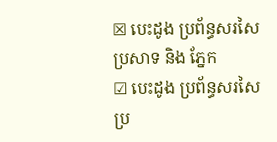☒ បេះដូង ប្រព័ន្ធសរសៃប្រសាទ និង ភ្នែក
☑ បេះដូង ប្រព័ន្ធសរសៃប្រ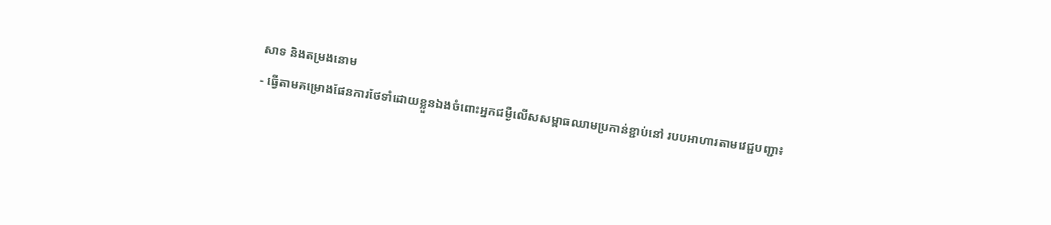សាទ និងតម្រងនោម
- ធ្វើតាមគម្រោងផែនការថែទាំដោយខ្លួនឯងចំពោះអ្នកជម្ងឺលើសសម្ពាធឈាមប្រកាន់ខ្ជាប់នៅ របបអាហារតាមវេជ្ជបញ្ជា៖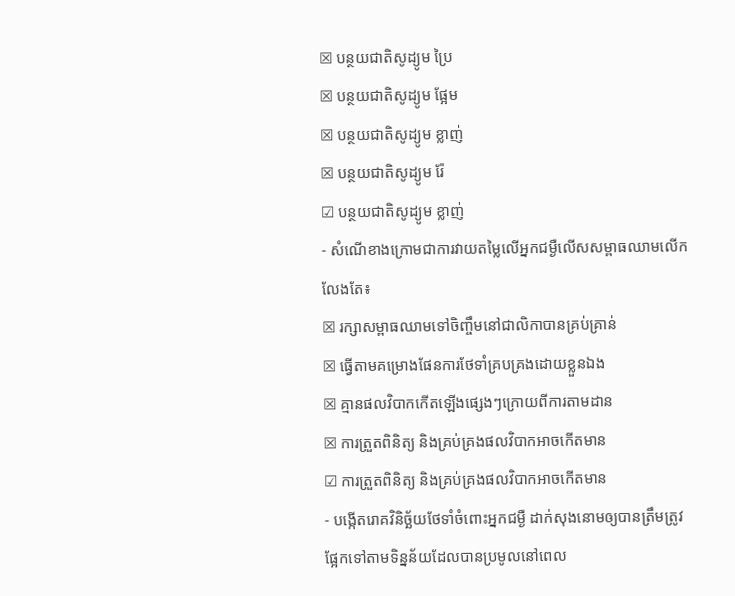☒ បន្ថយជាតិសូដ្យូម ប្រៃ
☒ បន្ថយជាតិសូដ្យូម ផ្អែម
☒ បន្ថយជាតិសូដ្យូម ខ្លាញ់
☒ បន្ថយជាតិសូដ្យូម រ៉ែ
☑ បន្ថយជាតិសូដ្យូម ខ្លាញ់
- សំណើខាងក្រោមជាការវាយតម្លៃលើអ្នកជម្ងឺលើសសម្ពាធឈាមលើកលែងតែ៖
☒ រក្សាសម្ពាធឈាមទៅចិញ្ចឹមនៅជាលិកាបានគ្រប់គ្រាន់
☒ ធ្វើតាមគម្រោងផែនការថែទាំគ្របគ្រងដោយខ្លួនឯង
☒ គ្មានផលវិបាកកើតឡើងផ្សេងៗក្រោយពីការតាមដាន
☒ ការត្រួតពិនិត្យ និងគ្រប់គ្រងផលវិបាកអាចកើតមាន
☑ ការត្រួតពិនិត្យ និងគ្រប់គ្រងផលវិបាកអាចកើតមាន
- បង្កើតរោគវិនិច្ឆ័យថែទាំចំពោះអ្នកជម្ងឺ ដាក់សុងនោមឲ្យបានត្រឹមត្រូវផ្អែកទៅតាមទិន្នន័យដែលបានប្រមូលនៅពេល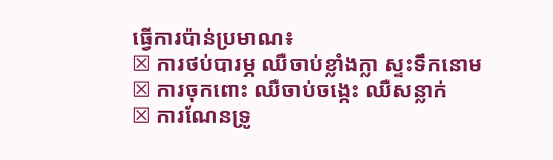ធ្វើការប៉ាន់ប្រមាណ៖
☒ ការថប់បារម្ភ ឈឺចាប់ខ្លាំងក្លា ស្ទះទឹកនោម
☒ ការចុកពោះ ឈឺចាប់ចង្កេះ ឈឺសន្លាក់
☒ ការណែនទ្រូ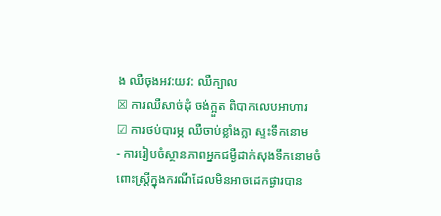ង ឈឺចុងអវ:យវ: ឈឺក្បាល
☒ ការឈឺសាច់ដុំ ចង់ក្អួត ពិបាកលេបអាហារ
☑ ការថប់បារម្ភ ឈឺចាប់ខ្លាំងក្លា ស្ទះទឹកនោម
- ការរៀបចំស្ថានភាពអ្នកជម្ងឺដាក់សុងទឹកនោមចំពោះស្ត្រីក្នុងករណីដែលមិនអាចដេកផ្ងារបាន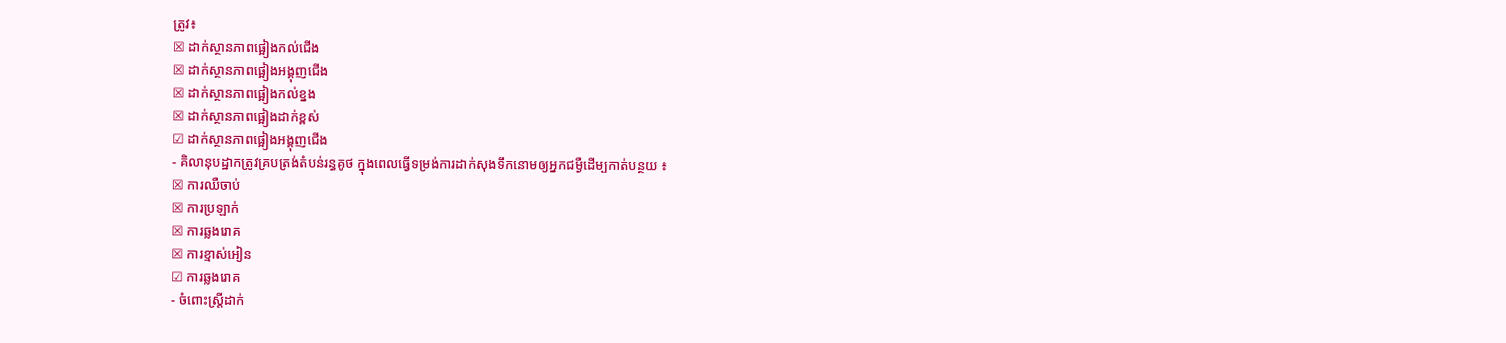ត្រូវ៖
☒ ដាក់ស្ថានភាពផ្អៀងកល់ជើង
☒ ដាក់ស្ថានភាពផ្អៀងអង្គុញជើង
☒ ដាក់ស្ថានភាពផ្អៀងកល់ខ្នង
☒ ដាក់ស្ថានភាពផ្អៀងដាក់ខ្ពស់
☑ ដាក់ស្ថានភាពផ្អៀងអង្គុញជើង
- គិលានុបដ្ឋាកត្រូវគ្របត្រង់តំបន់រន្ធគូថ ក្នុងពេលធ្វើទម្រង់ការដាក់សុងទឹកនោមឲ្យអ្នកជម្ងឺដើម្បកាត់បន្ថយ ៖
☒ ការឈឺចាប់
☒ ការប្រឡាក់
☒ ការឆ្លងរោគ
☒ ការខ្មាស់អៀន
☑ ការឆ្លងរោគ
- ចំពោះស្ត្រីដាក់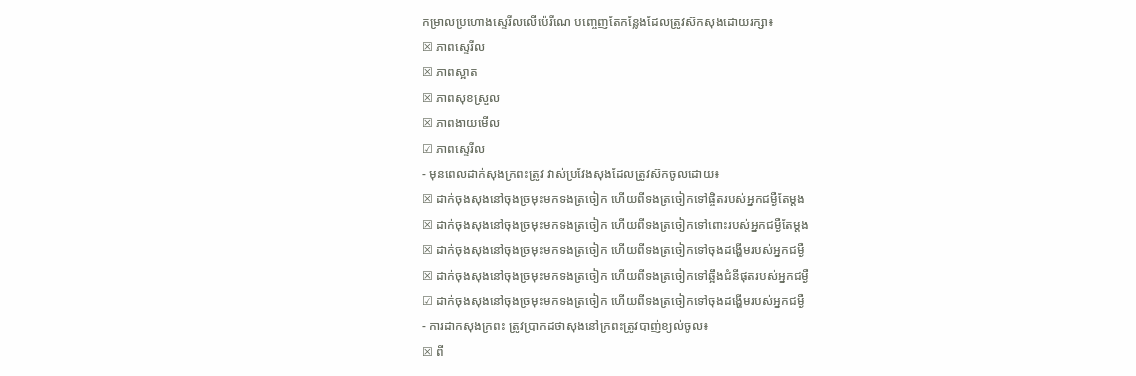កម្រាលប្រហោងស្ទេរីលលើប៉េរីណេ បញ្ចេញតែកន្លែងដែលត្រូវស៊កសុងដោយរក្សា៖
☒ ភាពស្ទេរីល
☒ ភាពស្អាត
☒ ភាពសុខស្រួល
☒ ភាពងាយមើល
☑ ភាពស្ទេរីល
- មុនពេលដាក់សុងក្រពះត្រូវ វាស់ប្រវែងសុងដែលត្រូវស៊កចូលដោយ៖
☒ ដាក់ចុងសុងនៅចុងច្រមុះមកទងត្រចៀក ហើយពីទងត្រចៀកទៅផ្ចិតរបស់អ្នកជម្ងឺតែម្តង
☒ ដាក់ចុងសុងនៅចុងច្រមុះមកទងត្រចៀក ហើយពីទងត្រចៀកទៅពោះរបស់អ្នកជម្ងឺតែម្តង
☒ ដាក់ចុងសុងនៅចុងច្រមុះមកទងត្រចៀក ហើយពីទងត្រចៀកទៅចុងដង្ហើមរបស់អ្នកជម្ងឺ
☒ ដាក់ចុងសុងនៅចុងច្រមុះមកទងត្រចៀក ហើយពីទងត្រចៀកទៅឆ្អឹងជំនីផុតរបស់អ្នកជម្ងឺ
☑ ដាក់ចុងសុងនៅចុងច្រមុះមកទងត្រចៀក ហើយពីទងត្រចៀកទៅចុងដង្ហើមរបស់អ្នកជម្ងឺ
- ការដាកសុងក្រពះ ត្រូវប្រាកដថាសុងនៅក្រពះត្រូវបាញ់ខ្យល់ចូល៖
☒ ពី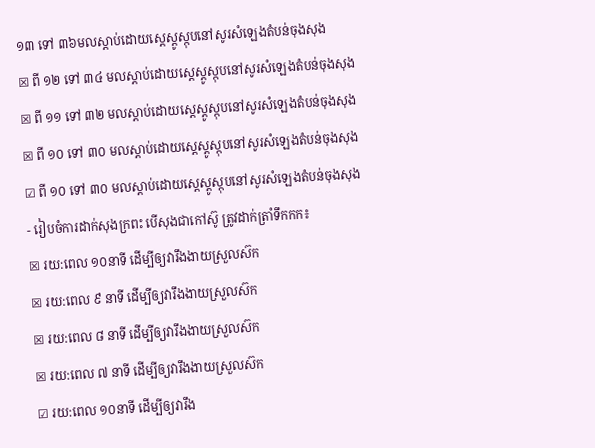១៣ ទៅ ៣៦មលស្តាប់ដោយស្តេស្តូស្កុបនៅសូរសំឡេងតំបន់ចុងសុង
☒ ពី ១២ ទៅ ៣៤ មលស្តាប់ដោយស្តេស្តូស្កុបនៅសូរសំឡេងតំបន់ចុងសុង
☒ ពី ១១ ទៅ ៣២ មលស្តាប់ដោយស្តេស្តូស្កុបនៅសូរសំឡេងតំបន់ចុងសុង
☒ ពី ១០ ទៅ ៣០ មលស្តាប់ដោយស្តេស្តូស្កុបនៅសូរសំឡេងតំបន់ចុងសុង
☑ ពី ១០ ទៅ ៣០ មលស្តាប់ដោយស្តេស្តូស្កុបនៅសូរសំឡេងតំបន់ចុងសុង
- រៀបចំការដាក់សុងក្រពះ បើសុងជាកៅស៊ូ ត្រូវដាក់ត្រាំទឹកកក៖
☒ រយ:ពេល ១០នាទី ដើម្បីឲ្យវារឹងងាយស្រួលស៊ក
☒ រយ:ពេល ៩ នាទី ដើម្បីឲ្យវារឹងងាយស្រួលស៊ក
☒ រយ:ពេល ៨ នាទី ដើម្បីឲ្យវារឹងងាយស្រួលស៊ក
☒ រយ:ពេល ៧ នាទី ដើម្បីឲ្យវារឹងងាយស្រួលស៊ក
☑ រយ:ពេល ១០នាទី ដើម្បីឲ្យវារឹង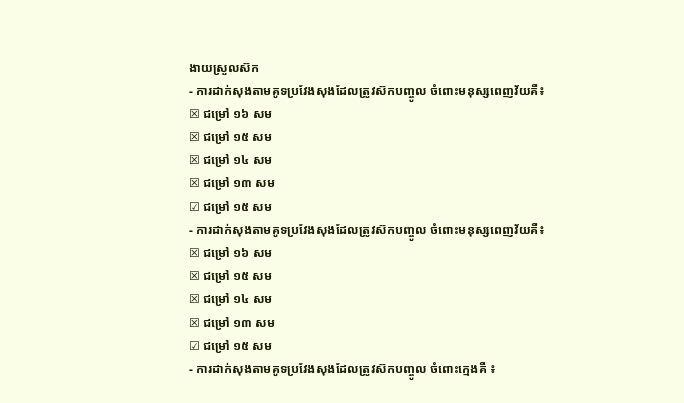ងាយស្រួលស៊ក
- ការដាក់សុងតាមគូទប្រវែងសុងដែលត្រូវស៊កបញ្ចូល ចំពោះមនុស្សពេញវ័យគឺ៖
☒ ជម្រៅ ១៦ សម
☒ ជម្រៅ ១៥ សម
☒ ជម្រៅ ១៤ សម
☒ ជម្រៅ ១៣ សម
☑ ជម្រៅ ១៥ សម
- ការដាក់សុងតាមគូទប្រវែងសុងដែលត្រូវស៊កបញ្ចូល ចំពោះមនុស្សពេញវ័យគឺ៖
☒ ជម្រៅ ១៦ សម
☒ ជម្រៅ ១៥ សម
☒ ជម្រៅ ១៤ សម
☒ ជម្រៅ ១៣ សម
☑ ជម្រៅ ១៥ សម
- ការដាក់សុងតាមគូទប្រវែងសុងដែលត្រូវស៊កបញ្ចូល ចំពោះក្មេងគឺ ៖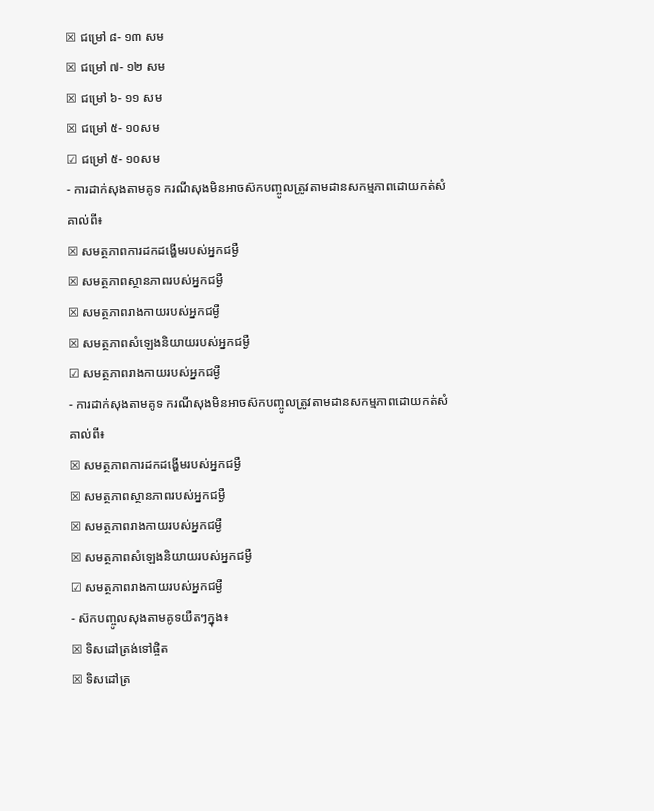☒ ជម្រៅ ៨- ១៣ សម
☒ ជម្រៅ ៧- ១២ សម
☒ ជម្រៅ ៦- ១១ សម
☒ ជម្រៅ ៥- ១០សម
☑ ជម្រៅ ៥- ១០សម
- ការដាក់សុងតាមគូទ ករណីសុងមិនអាចស៊កបញ្ចូលត្រូវតាមដានសកម្មភាពដោយកត់សំគាល់ពី៖
☒ សមត្ថភាពការដកដង្ហើមរបស់អ្នកជម្ងឺ
☒ សមត្ថភាពស្ថានភាពរបស់អ្នកជម្ងឺ
☒ សមត្ថភាពរាងកាយរបស់អ្នកជម្ងឺ
☒ សមត្ថភាពសំឡេងនិយាយរបស់អ្នកជម្ងឺ
☑ សមត្ថភាពរាងកាយរបស់អ្នកជម្ងឺ
- ការដាក់សុងតាមគូទ ករណីសុងមិនអាចស៊កបញ្ចូលត្រូវតាមដានសកម្មភាពដោយកត់សំគាល់ពី៖
☒ សមត្ថភាពការដកដង្ហើមរបស់អ្នកជម្ងឺ
☒ សមត្ថភាពស្ថានភាពរបស់អ្នកជម្ងឺ
☒ សមត្ថភាពរាងកាយរបស់អ្នកជម្ងឺ
☒ សមត្ថភាពសំឡេងនិយាយរបស់អ្នកជម្ងឺ
☑ សមត្ថភាពរាងកាយរបស់អ្នកជម្ងឺ
- ស៊កបញ្ចូលសុងតាមគូទយឺតៗក្នុង៖
☒ ទិសដៅត្រង់ទៅផ្ចិត
☒ ទិសដៅត្រ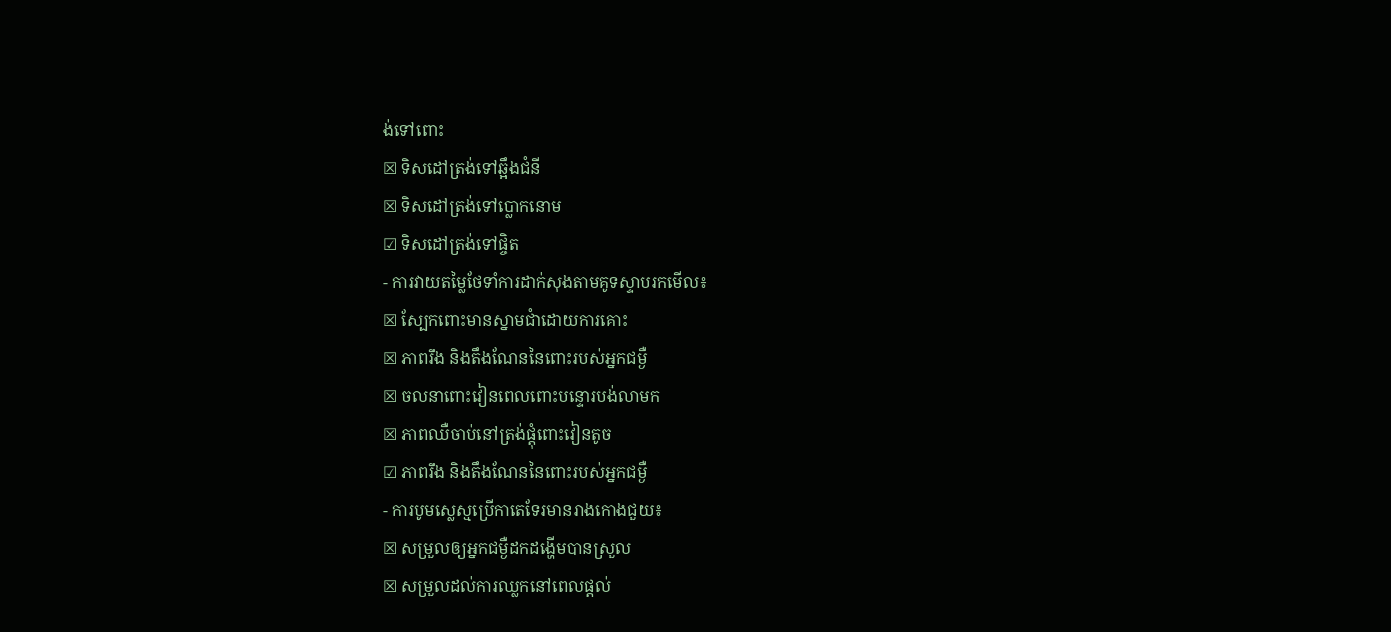ង់ទៅពោះ
☒ ទិសដៅត្រង់ទៅឆ្អឹងជំនី
☒ ទិសដៅត្រង់ទៅប្លោកនោម
☑ ទិសដៅត្រង់ទៅផ្ចិត
- ការវាយតម្លៃថែទាំការដាក់សុងតាមគូទស្ទាបរកមើល៖
☒ ស្បែកពោះមានស្នាមជាំដោយការគោះ
☒ ភាពរឹង និងតឹងណែននៃពោះរបស់អ្នកជម្ងឺ
☒ ចលនាពោះវៀនពេលពោះបន្ទោរបង់លាមក
☒ ភាពឈឺចាប់នៅត្រង់ផ្តុំពោះវៀនតូច
☑ ភាពរឹង និងតឹងណែននៃពោះរបស់អ្នកជម្ងឺ
- ការបូមស្លេស្មប្រើកាតេទែរមានរាងកោងជួយ៖
☒ សម្រួលឲ្យអ្នកជម្ងឺដកដង្ហើមបានស្រួល
☒ សម្រួលដល់ការឈ្លកនៅពេលផ្តល់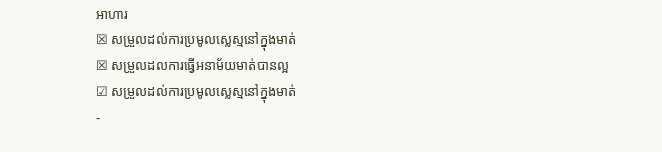អាហារ
☒ សម្រួលដល់ការប្រមូលស្លេស្មនៅក្នុងមាត់
☒ សម្រួលដលការធ្វើអនាម័យមាត់បានល្អ
☑ សម្រួលដល់ការប្រមូលស្លេស្មនៅក្នុងមាត់
-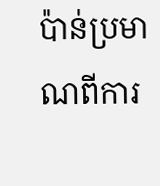ប៉ាន់ប្រមាណពីការ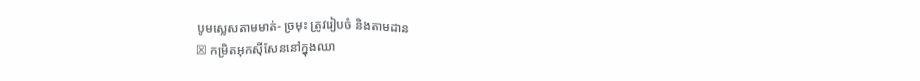បូមស្លេសតាមមាត់- ច្រមុះ ត្រូវរៀបចំ និងតាមដាន
☒ កម្រិតអុកស៊ីសែននៅក្នុងឈា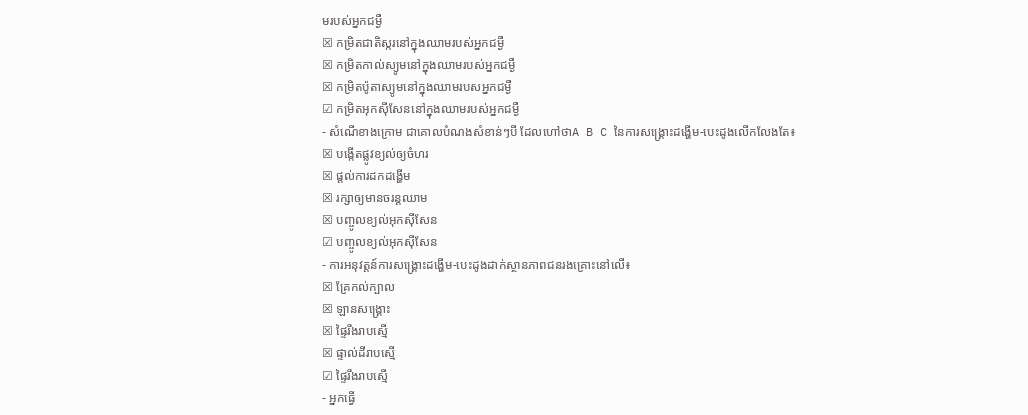មរបស់អ្នកជម្ងឺ
☒ កម្រិតជាតិស្ករនៅក្នុងឈាមរបស់អ្នកជម្ងឺ
☒ កម្រិតកាល់ស្យូមនៅក្នុងឈាមរបស់អ្នកជម្ងឺ
☒ កម្រិតប៉ូតាស្យូមនៅក្នុងឈាមរបសអ្នកជម្ងឺ
☑ កម្រិតអុកស៊ីសែននៅក្នុងឈាមរបស់អ្នកជម្ងឺ
- សំណើខាងក្រោម ជាគោលបំណងសំខាន់ៗបី ដែលហៅថាA B C នៃការសង្គ្រោះដង្ហើម-បេះដូងលើកលែងតែ៖
☒ បង្កើតផ្លូវខ្យល់ឲ្យចំហរ
☒ ផ្តល់ការដកដង្ហើម
☒ រក្សាឲ្យមានចរន្តឈាម
☒ បញ្ចូលខ្យល់អុកស៊ីសែន
☑ បញ្ចូលខ្យល់អុកស៊ីសែន
- ការអនុវត្តន៍ការសង្គ្រោះដង្ហើម-បេះដូងដាក់ស្ថានភាពជនរងគ្រោះនៅលើ៖
☒ គ្រែកល់ក្បាល
☒ ឡានសង្គ្រោះ
☒ ផ្ទៃរឹងរាបស្មើ
☒ ផ្ទាល់ដីរាបស្មើ
☑ ផ្ទៃរឹងរាបស្មើ
- អ្នកធ្វើ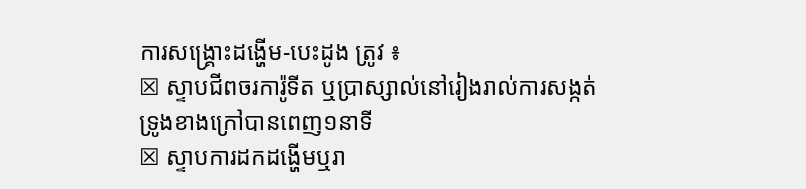ការសង្គ្រោះដង្ហើម-បេះដូង ត្រូវ ៖
☒ ស្ទាបជីពចរការ៉ូទីត ឬប្រាស្សាល់នៅរៀងរាល់ការសង្កត់ទ្រូងខាងក្រៅបានពេញ១នាទី
☒ ស្ទាបការដកដង្ហើមឬរា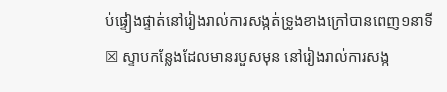ប់ផ្ទៀងផ្ទាត់នៅរៀងរាល់ការសង្កត់ទ្រូងខាងក្រៅបានពេញ១នាទី
☒ ស្ទាបកន្លែងដែលមានរបួសមុន នៅរៀងរាល់ការសង្ក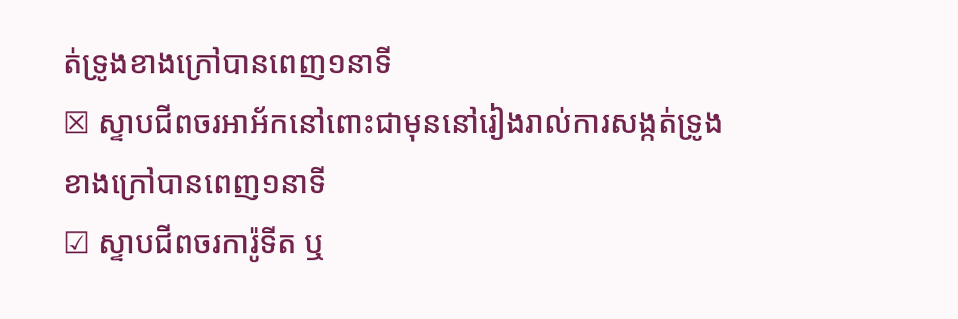ត់ទ្រូងខាងក្រៅបានពេញ១នាទី
☒ ស្ទាបជីពចរអាអ័កនៅពោះជាមុននៅរៀងរាល់ការសង្កត់ទ្រូងខាងក្រៅបានពេញ១នាទី
☑ ស្ទាបជីពចរការ៉ូទីត ឬ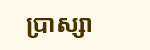ប្រាស្សា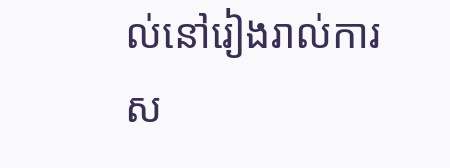ល់នៅរៀងរាល់ការស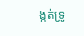ង្កត់ទ្រូ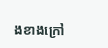ងខាងក្រៅ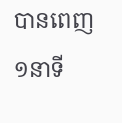បានពេញ១នាទី